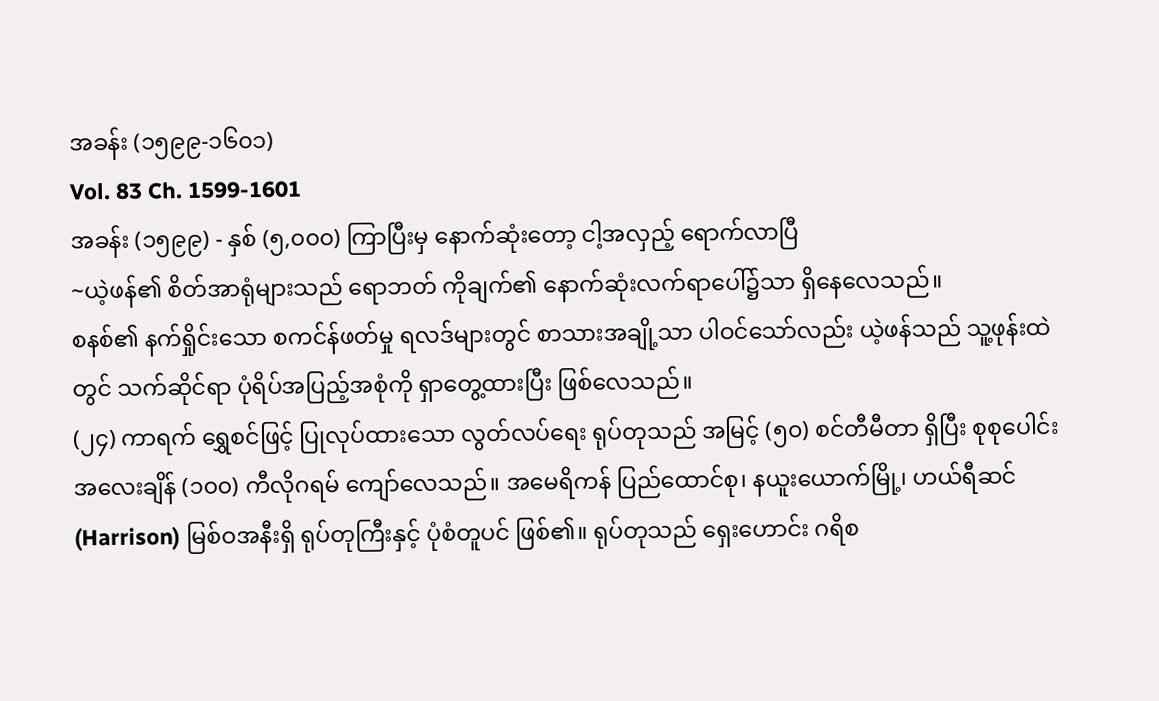အခန်း (၁၅၉၉-၁၆၀၁)
Vol. 83 Ch. 1599-1601
အခန်း (၁၅၉၉) - နှစ် (၅,၀၀၀) ကြာပြီးမှ နောက်ဆုံးတော့ ငါ့အလှည့် ရောက်လာပြီ
~ယဲ့ဖန်၏ စိတ်အာရုံများသည် ရောဘတ် ကိုချက်၏ နောက်ဆုံးလက်ရာပေါ်၌သာ ရှိနေလေသည်။
စနစ်၏ နက်ရှိုင်းသော စကင်န်ဖတ်မှု ရလဒ်များတွင် စာသားအချို့သာ ပါဝင်သော်လည်း ယဲ့ဖန်သည် သူ့ဖုန်းထဲတွင် သက်ဆိုင်ရာ ပုံရိပ်အပြည့်အစုံကို ရှာတွေ့ထားပြီး ဖြစ်လေသည်။
(၂၄) ကာရက် ရွှေစင်ဖြင့် ပြုလုပ်ထားသော လွတ်လပ်ရေး ရုပ်တုသည် အမြင့် (၅၀) စင်တီမီတာ ရှိပြီး စုစုပေါင်း အလေးချိန် (၁၀၀) ကီလိုဂရမ် ကျော်လေသည်။ အမေရိကန် ပြည်ထောင်စု၊ နယူးယောက်မြို့၊ ဟယ်ရီဆင် (Harrison) မြစ်ဝအနီးရှိ ရုပ်တုကြီးနှင့် ပုံစံတူပင် ဖြစ်၏။ ရုပ်တုသည် ရှေးဟောင်း ဂရိစ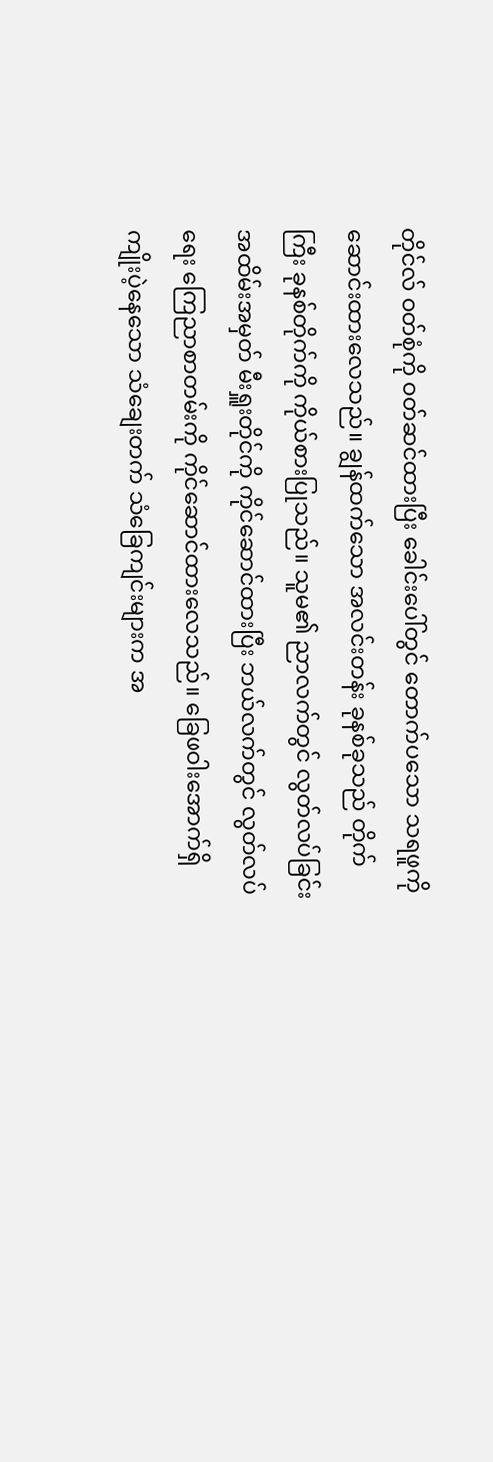တိုင်လ် ဝတ်စုံကို ဝတ်ဆင်ထားပြီး ခေါင်းပေါ်တွင် တောက်ပသော သရဖူကို ဆောင်းထားလေသည်။ ချွန်ထက်သော အလင်းတန်း ခုနစ်ခုသည် တိုက်ကြီး ခုနစ်တိုက်ကို ကိုယ်စားပြုသည်။ သူမ၏ ညာလက်တွင် လွတ်လပ်ခြင်း အထိမ်းအမှတ် မီးရှူးတိုင်ကို ကိုင်ဆောင်ထားပြီး ဘယ်လက်တွင် လွတ်လပ်ရေး ကြေညာစာတမ်းကို ကိုင်ဆောင်ထားလေသည်။ ခြေဖဝါးအောက်ရှိ ကျိုးပဲ့နေသော သံချေးတက် သံခြေကျင်းများက အ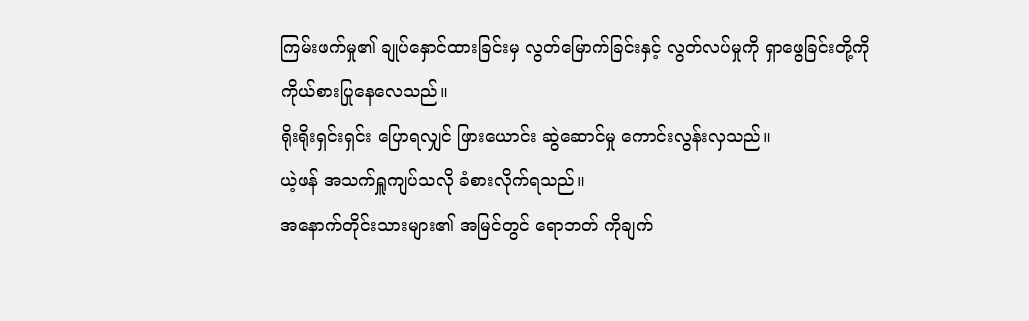ကြမ်းဖက်မှု၏ ချုပ်နှောင်ထားခြင်းမှ လွတ်မြောက်ခြင်းနှင့် လွတ်လပ်မှုကို ရှာဖွေခြင်းတို့ကို ကိုယ်စားပြုနေလေသည်။
ရိုးရိုးရှင်းရှင်း ပြောရလျှင် ဖြားယောင်း ဆွဲဆောင်မှု ကောင်းလွန်းလှသည်။
ယဲ့ဖန် အသက်ရှူကျပ်သလို ခံစားလိုက်ရသည်။
အနောက်တိုင်းသားများ၏ အမြင်တွင် ရောဘတ် ကိုချက်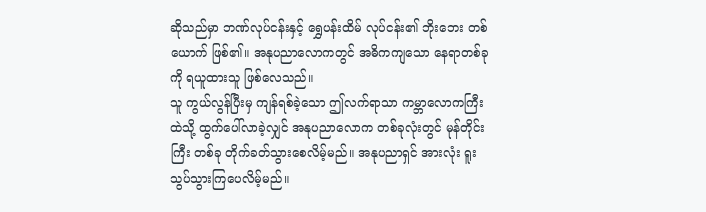ဆိုသည်မှာ ဘဏ်လုပ်ငန်းနှင့် ရွှေပန်းထိမ် လုပ်ငန်း၏ ဘိုးဘေး တစ်ယောက် ဖြစ်၏။ အနုပညာလောကတွင် အဓိကကျသော နေရာတစ်ခုကို ရယူထားသူ ဖြစ်လေသည်။
သူ ကွယ်လွန်ပြီးမှ ကျန်ရစ်ခဲ့သော ဤလက်ရာသာ ကမ္ဘာလောကကြီးထဲသို့ ထွက်ပေါ်လာခဲ့လျှင် အနုပညာလောက တစ်ခုလုံးတွင် မုန်တိုင်းကြီး တစ်ခု တိုက်ခတ်သွားစေလိမ့်မည်။ အနုပညာရှင် အားလုံး ရူးသွပ်သွားကြပေလိမ့်မည်။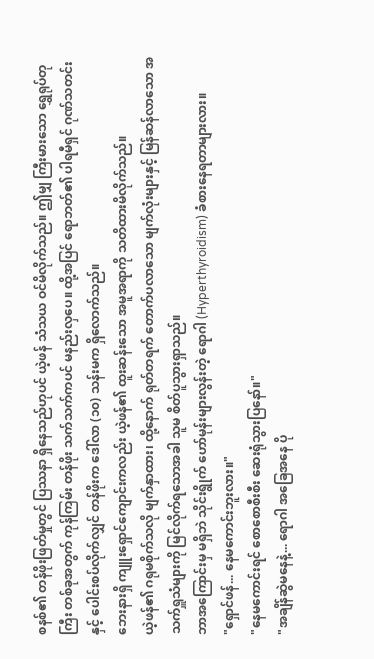စနစ်၏ တန်ဖိုးဖြတ်မှုတွင် ပြဿနာ ရှိနေသည်ဟုပင် ယဲ့ဖန် သံသယ ဝင်မိလိုက်သည်။ ဤမျှ ကြီးမားသော ရွှေရုပ်တုကြီး တစ်ခုအတွက် ကုန်ကြမ်း တန်ဖိုး သက်သက်ကပင် မနည်းလှပေ။ ထို့အပြင် ရောဘတ်၏ ပါရမီရှင် ဂုဏ်သတင်းနှင့် ပေါင်းစပ်လိုက်လျှင် တန်ဖိုးက ဒေါ်လာ (၁၀) သန်းမက ရှိလောက်သည်။
ဘေးနားရှိ ကျူးရှောင်ကျောင်းကလည်း ယဲ့ဖန်၏ ထူးဆန်းသော အမူအရာကို သတိထားမိလိုက်သည်။
ယဲ့ဖန်၏ ဂရုမစိုက်သလို မျက်နှာထား၊ ထို့နောက် ရုတ်တရက် တောက်ပလာသော မျက်လုံးများနှင့် မြန်ဆန်လာသော အသက်ရှူသံများကို မြင်လိုက်ရသောအခါ သူမ စိတ်ပူသွားရှာသည်။
ဘာအကြောင်းမှ မရှိဘဲ သိုင်းရွိုက် ဟော်မုန်းများလွန်းတဲ့ ရောဂါ (Hyperthyroidism) ခံစားနေရတာများလား။
"ရှောင်ဖန်... နေမကောင်းဘူးလား။"
"နေမကောင်းရင် စောစောစီးစီး ဆေးရုံသွားပြနော်။"
"အချိန်ဆွဲမနေနဲ့... ရောဂါ အခြေအနေ ပို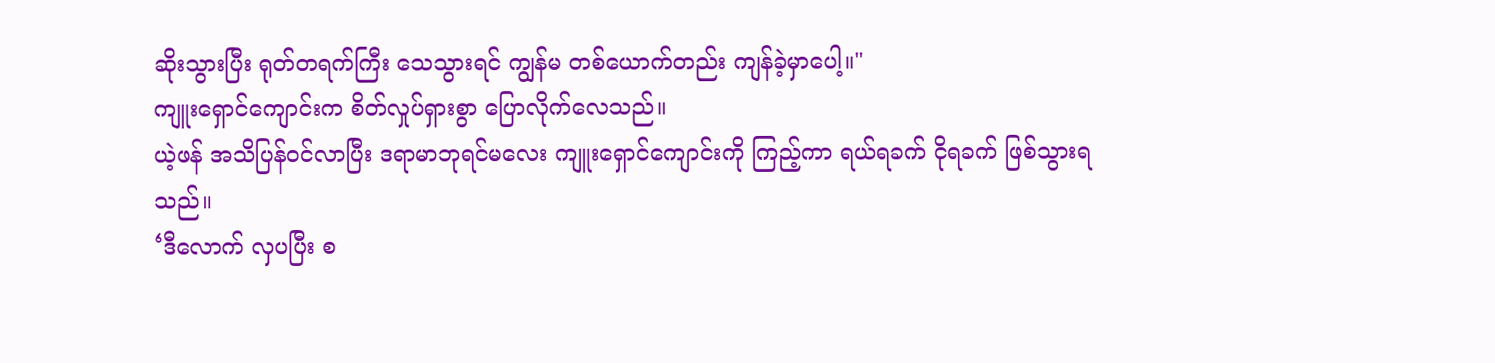ဆိုးသွားပြီး ရုတ်တရက်ကြီး သေသွားရင် ကျွန်မ တစ်ယောက်တည်း ကျန်ခဲ့မှာပေါ့။"
ကျူးရှောင်ကျောင်းက စိတ်လှုပ်ရှားစွာ ပြောလိုက်လေသည်။
ယဲ့ဖန် အသိပြန်ဝင်လာပြီး ဒရာမာဘုရင်မလေး ကျူးရှောင်ကျောင်းကို ကြည့်ကာ ရယ်ရခက် ငိုရခက် ဖြစ်သွားရသည်။
‘ဒီလောက် လှပပြီး စ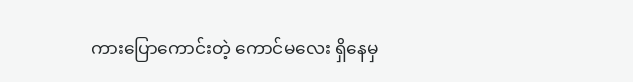ကားပြောကောင်းတဲ့ ကောင်မလေး ရှိနေမှ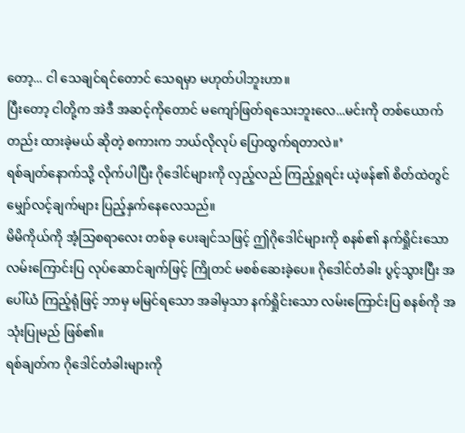တော့... ငါ သေချင်ရင်တောင် သေရမှာ မဟုတ်ပါဘူးဟာ။
ပြီးတော့ ငါတို့က အဲဒီ အဆင့်ကိုတောင် မကျော်ဖြတ်ရသေးဘူးလေ...မင်းကို တစ်ယောက်တည်း ထားခဲ့မယ် ဆိုတဲ့ စကားက ဘယ်လိုလုပ် ပြောထွက်ရတာလဲ။’
ရစ်ချတ်နောက်သို့ လိုက်ပါပြီး ဂိုဒေါင်များကို လှည့်လည် ကြည့်ရှုရင်း ယဲ့ဖန်၏ စိတ်ထဲတွင် မျှော်လင့်ချက်များ ပြည့်နှက်နေလေသည်။
မိမိကိုယ်ကို အံ့သြစရာလေး တစ်ခု ပေးချင်သဖြင့် ဤဂိုဒေါင်များကို စနစ်၏ နက်ရှိုင်းသော လမ်းကြောင်းပြ လုပ်ဆောင်ချက်ဖြင့် ကြိုတင် မစစ်ဆေးခဲ့ပေ။ ဂိုဒေါင်တံခါး ပွင့်သွားပြီး အပေါ်ယံ ကြည့်ရုံဖြင့် ဘာမှ မမြင်ရသော အခါမှသာ နက်ရှိုင်းသော လမ်းကြောင်းပြ စနစ်ကို အသုံးပြုမည် ဖြစ်၏။
ရစ်ချတ်က ဂိုဒေါင်တံခါးများကို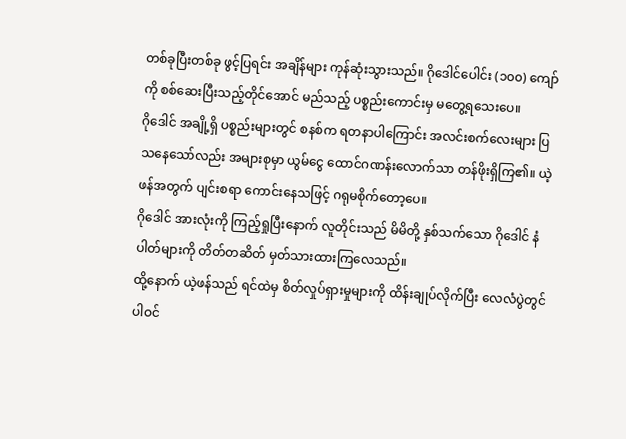တစ်ခုပြီးတစ်ခု ဖွင့်ပြရင်း အချိန်များ ကုန်ဆုံးသွားသည်။ ဂိုဒေါင်ပေါင်း (၁၀၀) ကျော်ကို စစ်ဆေးပြီးသည့်တိုင်အောင် မည်သည့် ပစ္စည်းကောင်းမှ မတွေ့ရသေးပေ။
ဂိုဒေါင် အချို့ရှိ ပစ္စည်းများတွင် စနစ်က ရတနာပါကြောင်း အလင်းစက်လေးများ ပြသနေသော်လည်း အများစုမှာ ယွမ်ငွေ ထောင်ဂဏန်းလောက်သာ တန်ဖိုးရှိကြ၏။ ယဲ့ဖန်အတွက် ပျင်းစရာ ကောင်းနေသဖြင့် ဂရုမစိုက်တော့ပေ။
ဂိုဒေါင် အားလုံးကို ကြည့်ရှုပြီးနောက် လူတိုင်းသည် မိမိတို့ နှစ်သက်သော ဂိုဒေါင် နံပါတ်များကို တိတ်တဆိတ် မှတ်သားထားကြလေသည်။
ထို့နောက် ယဲ့ဖန်သည် ရင်ထဲမှ စိတ်လှုပ်ရှားမှုများကို ထိန်းချုပ်လိုက်ပြီး လေလံပွဲတွင် ပါဝင်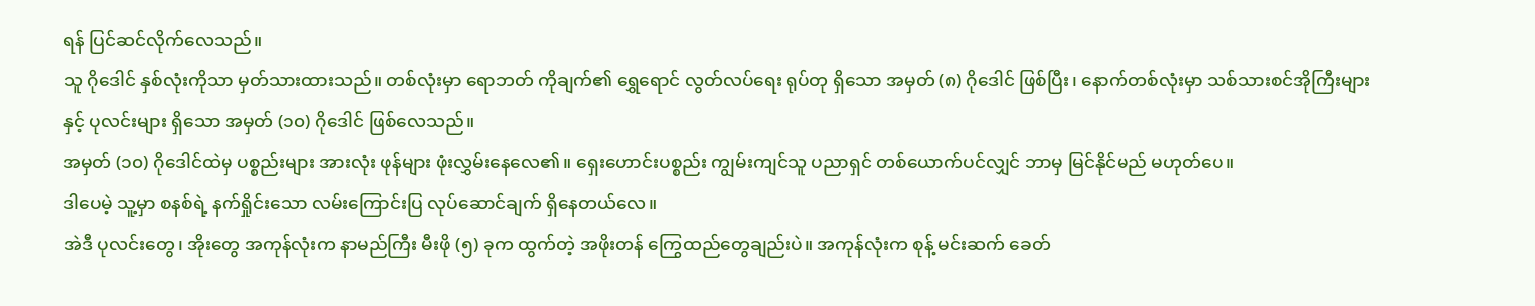ရန် ပြင်ဆင်လိုက်လေသည်။
သူ ဂိုဒေါင် နှစ်လုံးကိုသာ မှတ်သားထားသည်။ တစ်လုံးမှာ ရောဘတ် ကိုချက်၏ ရွှေရောင် လွတ်လပ်ရေး ရုပ်တု ရှိသော အမှတ် (၈) ဂိုဒေါင် ဖြစ်ပြီး၊ နောက်တစ်လုံးမှာ သစ်သားစင်အိုကြီးများနှင့် ပုလင်းများ ရှိသော အမှတ် (၁၀) ဂိုဒေါင် ဖြစ်လေသည်။
အမှတ် (၁၀) ဂိုဒေါင်ထဲမှ ပစ္စည်းများ အားလုံး ဖုန်များ ဖုံးလွှမ်းနေလေ၏။ ရှေးဟောင်းပစ္စည်း ကျွမ်းကျင်သူ ပညာရှင် တစ်ယောက်ပင်လျှင် ဘာမှ မြင်နိုင်မည် မဟုတ်ပေ။
ဒါပေမဲ့ သူ့မှာ စနစ်ရဲ့ နက်ရှိုင်းသော လမ်းကြောင်းပြ လုပ်ဆောင်ချက် ရှိနေတယ်လေ။
အဲဒီ ပုလင်းတွေ၊ အိုးတွေ အကုန်လုံးက နာမည်ကြီး မီးဖို (၅) ခုက ထွက်တဲ့ အဖိုးတန် ကြွေထည်တွေချည်းပဲ။ အကုန်လုံးက စုန့် မင်းဆက် ခေတ်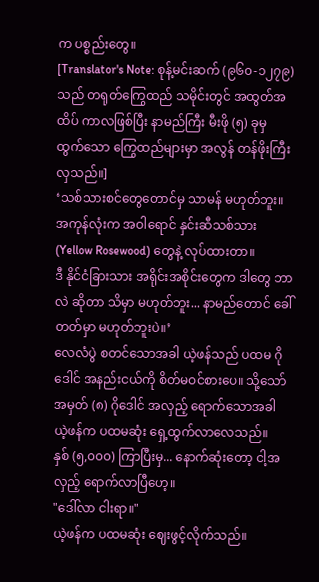က ပစ္စည်းတွေ။
[Translator's Note: စုန့်မင်းဆက် (၉၆၀-၁၂၇၉) သည် တရုတ်ကြွေထည် သမိုင်းတွင် အထွတ်အထိပ် ကာလဖြစ်ပြီး နာမည်ကြီး မီးဖို (၅) ခုမှ ထွက်သော ကြွေထည်များမှာ အလွန် တန်ဖိုးကြီးလှသည်။]
‘သစ်သားစင်တွေတောင်မှ သာမန် မဟုတ်ဘူး။ အကုန်လုံးက အဝါရောင် နှင်းဆီသစ်သား (Yellow Rosewood) တွေနဲ့ လုပ်ထားတာ။
ဒီ နိုင်ငံခြားသား အရိုင်းအစိုင်းတွေက ဒါတွေ ဘာလဲ ဆိုတာ သိမှာ မဟုတ်ဘူး... နာမည်တောင် ခေါ်တတ်မှာ မဟုတ်ဘူးပဲ။’
လေလံပွဲ စတင်သောအခါ ယဲ့ဖန်သည် ပထမ ဂိုဒေါင် အနည်းငယ်ကို စိတ်မဝင်စားပေ။ သို့သော် အမှတ် (၈) ဂိုဒေါင် အလှည့် ရောက်သောအခါ ယဲ့ဖန်က ပထမဆုံး ရှေ့ထွက်လာလေသည်။
နှစ် (၅,၀၀၀) ကြာပြီးမှ... နောက်ဆုံးတော့ ငါ့အလှည့် ရောက်လာပြီဟေ့။
"ဒေါ်လာ ငါးရာ။"
ယဲ့ဖန်က ပထမဆုံး ဈေးဖွင့်လိုက်သည်။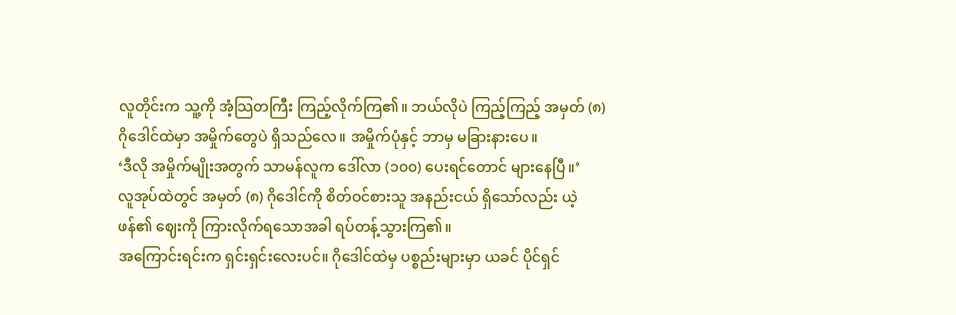လူတိုင်းက သူ့ကို အံ့သြတကြီး ကြည့်လိုက်ကြ၏။ ဘယ်လိုပဲ ကြည့်ကြည့် အမှတ် (၈) ဂိုဒေါင်ထဲမှာ အမှိုက်တွေပဲ ရှိသည်လေ။ အမှိုက်ပုံနှင့် ဘာမှ မခြားနားပေ။
‘ဒီလို အမှိုက်မျိုးအတွက် သာမန်လူက ဒေါ်လာ (၁၀၀) ပေးရင်တောင် များနေပြီ။’
လူအုပ်ထဲတွင် အမှတ် (၈) ဂိုဒေါင်ကို စိတ်ဝင်စားသူ အနည်းငယ် ရှိသော်လည်း ယဲ့ဖန်၏ ဈေးကို ကြားလိုက်ရသောအခါ ရပ်တန့်သွားကြ၏။
အကြောင်းရင်းက ရှင်းရှင်းလေးပင်။ ဂိုဒေါင်ထဲမှ ပစ္စည်းများမှာ ယခင် ပိုင်ရှင်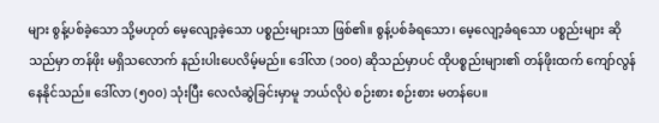များ စွန့်ပစ်ခဲ့သော သို့မဟုတ် မေ့လျော့ခဲ့သော ပစ္စည်းများသာ ဖြစ်၏။ စွန့်ပစ်ခံရသော၊ မေ့လျော့ခံရသော ပစ္စည်းများ ဆိုသည်မှာ တန်ဖိုး မရှိသလောက် နည်းပါးပေလိမ့်မည်။ ဒေါ်လာ (၁၀၀) ဆိုသည်မှာပင် ထိုပစ္စည်းများ၏ တန်ဖိုးထက် ကျော်လွန်နေနိုင်သည်။ ဒေါ်လာ (၅၀၀) သုံးပြီး လေလံဆွဲခြင်းမှာမူ ဘယ်လိုပဲ စဉ်းစား စဉ်းစား မတန်ပေ။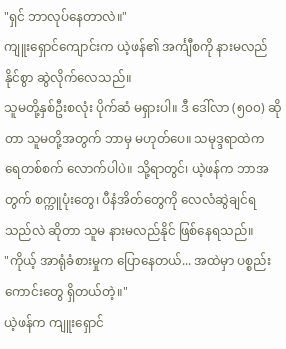"ရှင် ဘာလုပ်နေတာလဲ။"
ကျူးရှောင်ကျောင်းက ယဲ့ဖန်၏ အင်္ကျီစကို နားမလည်နိုင်စွာ ဆွဲလိုက်လေသည်။
သူမတို့နှစ်ဦးစလုံး ပိုက်ဆံ မရှားပါ။ ဒီ ဒေါ်လာ (၅၀၀) ဆိုတာ သူမတို့အတွက် ဘာမှ မဟုတ်ပေ။ သမုဒ္ဒရာထဲက ရေတစ်စက် လောက်ပါပဲ။ သို့ရာတွင်၊ ယဲ့ဖန်က ဘာအတွက် စက္ကူပုံးတွေ၊ ပီနံအိတ်တွေကို လေလံဆွဲချင်ရသည်လဲ ဆိုတာ သူမ နားမလည်နိုင် ဖြစ်နေရသည်။
"ကိုယ့် အာရုံခံစားမှုက ပြောနေတယ်... အထဲမှာ ပစ္စည်းကောင်းတွေ ရှိတယ်တဲ့။"
ယဲ့ဖန်က ကျူးရှောင်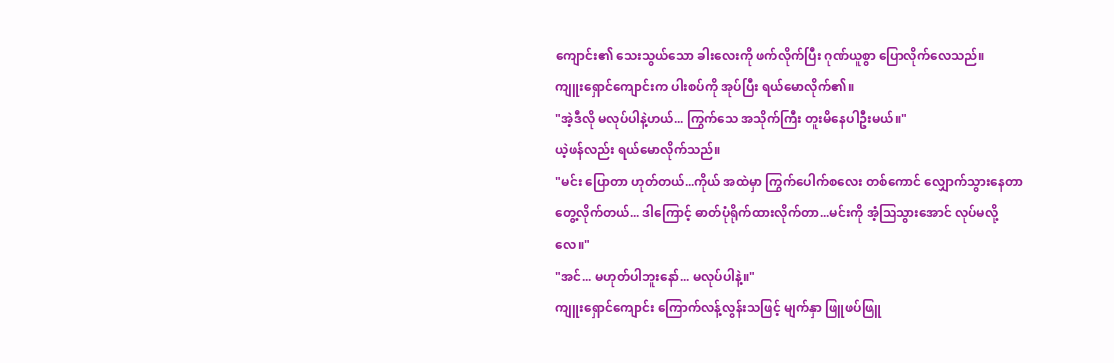ကျောင်း၏ သေးသွယ်သော ခါးလေးကို ဖက်လိုက်ပြီး ဂုဏ်ယူစွာ ပြောလိုက်လေသည်။
ကျူးရှောင်ကျောင်းက ပါးစပ်ကို အုပ်ပြီး ရယ်မောလိုက်၏။
"အဲ့ဒီလို မလုပ်ပါနဲ့ဟယ်... ကြွက်သေ အသိုက်ကြီး တူးမိနေပါဦးမယ်။"
ယဲ့ဖန်လည်း ရယ်မောလိုက်သည်။
"မင်း ပြောတာ ဟုတ်တယ်...ကိုယ် အထဲမှာ ကြွက်ပေါက်စလေး တစ်ကောင် လျှောက်သွားနေတာ တွေ့လိုက်တယ်... ဒါကြောင့် ဓာတ်ပုံရိုက်ထားလိုက်တာ...မင်းကို အံ့သြသွားအောင် လုပ်မလို့လေ။"
"အင်... မဟုတ်ပါဘူးနော်... မလုပ်ပါနဲ့။"
ကျူးရှောင်ကျောင်း ကြောက်လန့်လွန်းသဖြင့် မျက်နှာ ဖြူဖပ်ဖြူ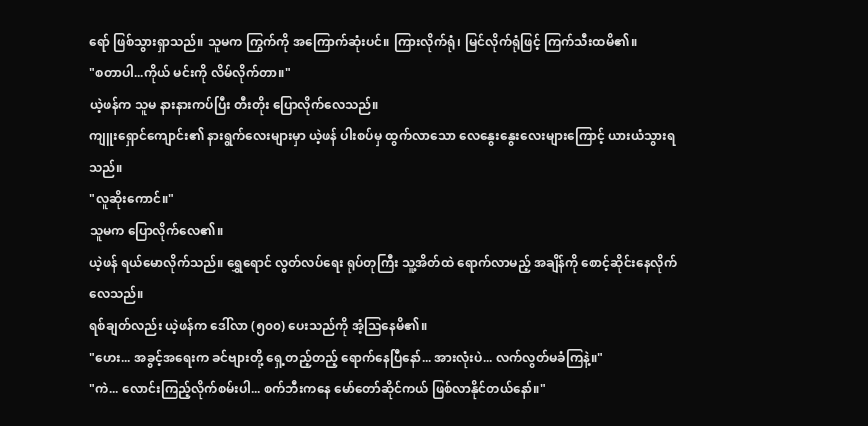ရော် ဖြစ်သွားရှာသည်။ သူမက ကြွက်ကို အကြောက်ဆုံးပင်။ ကြားလိုက်ရုံ၊ မြင်လိုက်ရုံဖြင့် ကြက်သီးထမိ၏။
"စတာပါ...ကိုယ် မင်းကို လိမ်လိုက်တာ။"
ယဲ့ဖန်က သူမ နားနားကပ်ပြီး တီးတိုး ပြောလိုက်လေသည်။
ကျူးရှောင်ကျောင်း၏ နားရွက်လေးများမှာ ယဲ့ဖန် ပါးစပ်မှ ထွက်လာသော လေနွေးနွေးလေးများကြောင့် ယားယံသွားရသည်။
"လူဆိုးကောင်။"
သူမက ပြောလိုက်လေ၏။
ယဲ့ဖန် ရယ်မောလိုက်သည်။ ရွှေရောင် လွတ်လပ်ရေး ရုပ်တုကြီး သူ့အိတ်ထဲ ရောက်လာမည့် အချိန်ကို စောင့်ဆိုင်းနေလိုက်လေသည်။
ရစ်ချတ်လည်း ယဲ့ဖန်က ဒေါ်လာ (၅၀၀) ပေးသည်ကို အံ့သြနေမိ၏။
"ဟေး... အခွင့်အရေးက ခင်ဗျားတို့ ရှေ့တည့်တည့် ရောက်နေပြီနော်... အားလုံးပဲ... လက်လွတ်မခံကြနဲ့။"
"ကဲ... လောင်းကြည့်လိုက်စမ်းပါ... စက်ဘီးကနေ မော်တော်ဆိုင်ကယ် ဖြစ်လာနိုင်တယ်နော်။"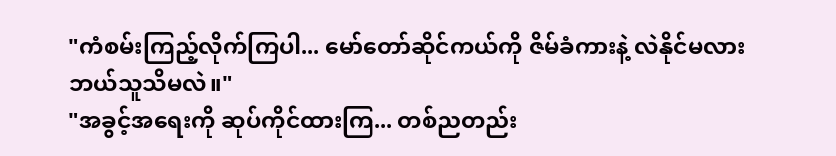"ကံစမ်းကြည့်လိုက်ကြပါ... မော်တော်ဆိုင်ကယ်ကို ဇိမ်ခံကားနဲ့ လဲနိုင်မလား ဘယ်သူသိမလဲ။"
"အခွင့်အရေးကို ဆုပ်ကိုင်ထားကြ... တစ်ညတည်း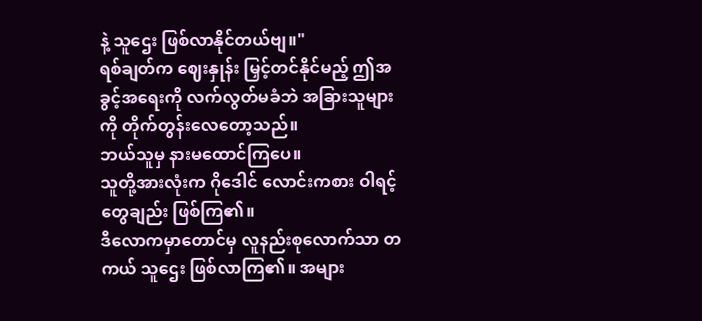နဲ့ သူဌေး ဖြစ်လာနိုင်တယ်ဗျ။"
ရစ်ချတ်က ဈေးနှုန်း မြှင့်တင်နိုင်မည့် ဤအခွင့်အရေးကို လက်လွတ်မခံဘဲ အခြားသူများကို တိုက်တွန်းလေတော့သည်။
ဘယ်သူမှ နားမထောင်ကြပေ။
သူတို့အားလုံးက ဂိုဒေါင် လောင်းကစား ဝါရင့်တွေချည်း ဖြစ်ကြ၏။
ဒီလောကမှာတောင်မှ လူနည်းစုလောက်သာ တကယ် သူဌေး ဖြစ်လာကြ၏။ အများ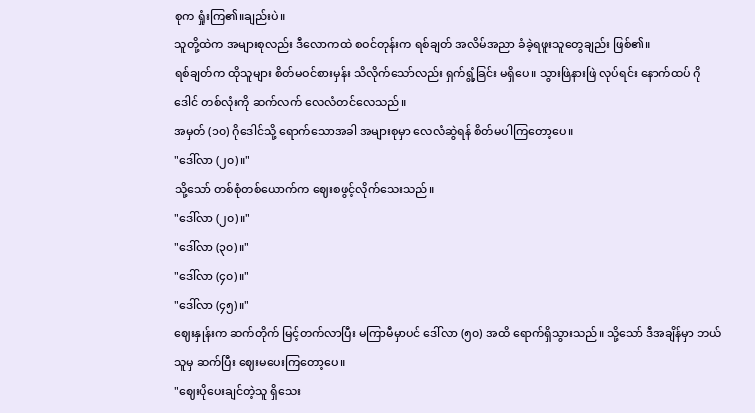စုက ရှုံးကြ၏။ချည်းပဲ။
သူတို့ထဲက အများစုလည်း ဒီလောကထဲ စဝင်တုန်းက ရစ်ချတ် အလိမ်အညာ ခံခဲ့ရဖူးသူတွေချည်း ဖြစ်၏။
ရစ်ချတ်က ထိုသူများ စိတ်မဝင်စားမှန်း သိလိုက်သော်လည်း ရှက်ရွံ့ခြင်း မရှိပေ။ သွားဖြဲနားဖြဲ လုပ်ရင်း နောက်ထပ် ဂိုဒေါင် တစ်လုံးကို ဆက်လက် လေလံတင်လေသည်။
အမှတ် (၁၀) ဂိုဒေါင်သို့ ရောက်သောအခါ အများစုမှာ လေလံဆွဲရန် စိတ်မပါကြတော့ပေ။
"ဒေါ်လာ (၂၀)။"
သို့သော် တစ်စုံတစ်ယောက်က ဈေးစဖွင့်လိုက်သေးသည်။
"ဒေါ်လာ (၂၀)။"
"ဒေါ်လာ (၃၀)။"
"ဒေါ်လာ (၄၀)။"
"ဒေါ်လာ (၄၅)။"
ဈေးနှုန်းက ဆက်တိုက် မြင့်တက်လာပြီး မကြာမီမှာပင် ဒေါ်လာ (၅၀) အထိ ရောက်ရှိသွားသည်။ သို့သော် ဒီအချိန်မှာ ဘယ်သူမှ ဆက်ပြီး ဈေးမပေးကြတော့ပေ။
"ဈေးပိုပေးချင်တဲ့သူ ရှိသေး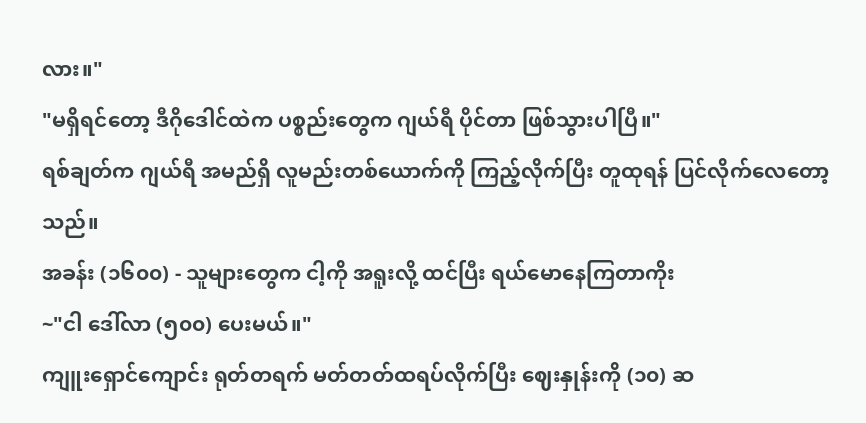လား။"
"မရှိရင်တော့ ဒီဂိုဒေါင်ထဲက ပစ္စည်းတွေက ဂျယ်ရီ ပိုင်တာ ဖြစ်သွားပါပြီ။"
ရစ်ချတ်က ဂျယ်ရီ အမည်ရှိ လူမည်းတစ်ယောက်ကို ကြည့်လိုက်ပြီး တူထုရန် ပြင်လိုက်လေတော့သည်။
အခန်း (၁၆၀၀) - သူများတွေက ငါ့ကို အရူးလို့ ထင်ပြီး ရယ်မောနေကြတာကိုး
~"ငါ ဒေါ်လာ (၅၀၀) ပေးမယ်။"
ကျူးရှောင်ကျောင်း ရုတ်တရက် မတ်တတ်ထရပ်လိုက်ပြီး ဈေးနှုန်းကို (၁၀) ဆ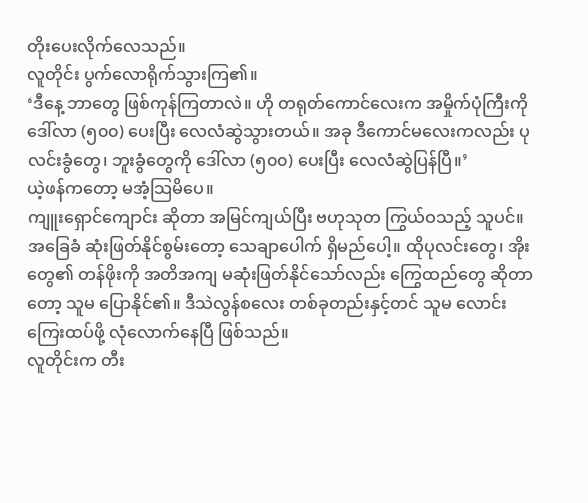တိုးပေးလိုက်လေသည်။
လူတိုင်း ပွက်လောရိုက်သွားကြ၏။
‘ဒီနေ့ ဘာတွေ ဖြစ်ကုန်ကြတာလဲ။ ဟို တရုတ်ကောင်လေးက အမှိုက်ပုံကြီးကို ဒေါ်လာ (၅၀၀) ပေးပြီး လေလံဆွဲသွားတယ်။ အခု ဒီကောင်မလေးကလည်း ပုလင်းခွံတွေ၊ ဘူးခွံတွေကို ဒေါ်လာ (၅၀၀) ပေးပြီး လေလံဆွဲပြန်ပြီ။’
ယဲ့ဖန်ကတော့ မအံ့သြမိပေ။
ကျူးရှောင်ကျောင်း ဆိုတာ အမြင်ကျယ်ပြီး ဗဟုသုတ ကြွယ်ဝသည့် သူပင်။ အခြေခံ ဆုံးဖြတ်နိုင်စွမ်းတော့ သေချာပေါက် ရှိမည်ပေါ့။ ထိုပုလင်းတွေ၊ အိုးတွေ၏ တန်ဖိုးကို အတိအကျ မဆုံးဖြတ်နိုင်သော်လည်း ကြွေထည်တွေ ဆိုတာတော့ သူမ ပြောနိုင်၏။ ဒီသဲလွန်စလေး တစ်ခုတည်းနှင့်တင် သူမ လောင်းကြေးထပ်ဖို့ လုံလောက်နေပြီ ဖြစ်သည်။
လူတိုင်းက တီး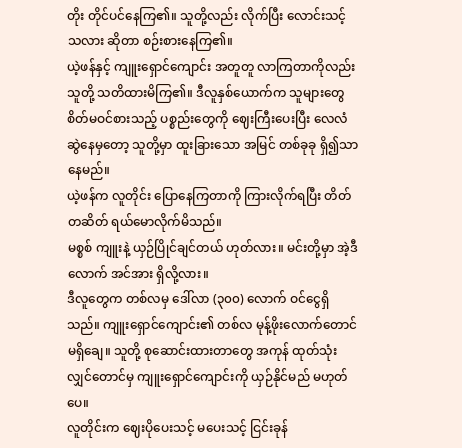တိုး တိုင်ပင်နေကြ၏။ သူတို့လည်း လိုက်ပြီး လောင်းသင့်သလား ဆိုတာ စဉ်းစားနေကြ၏။
ယဲ့ဖန်နှင့် ကျူးရှောင်ကျောင်း အတူတူ လာကြတာကိုလည်း သူတို့ သတိထားမိကြ၏။ ဒီလူနှစ်ယောက်က သူများတွေ စိတ်မဝင်စားသည့် ပစ္စည်းတွေကို ဈေးကြီးပေးပြီး လေလံဆွဲနေမှတော့ သူတို့မှာ ထူးခြားသော အမြင် တစ်ခုခု ရှိ၍သာ နေမည်။
ယဲ့ဖန်က လူတိုင်း ပြောနေကြတာကို ကြားလိုက်ရပြီး တိတ်တဆိတ် ရယ်မောလိုက်မိသည်။
မစ္စစ် ကျူးနဲ့ ယှဉ်ပြိုင်ချင်တယ် ဟုတ်လား။ မင်းတို့မှာ အဲ့ဒီလောက် အင်အား ရှိလို့လား။
ဒီလူတွေက တစ်လမှ ဒေါ်လာ (၃၀၀) လောက် ဝင်ငွေရှိသည်။ ကျူးရှောင်ကျောင်း၏ တစ်လ မုန့်ဖိုးလောက်တောင် မရှိချေ။ သူတို့ စုဆောင်းထားတာတွေ အကုန် ထုတ်သုံးလျှင်တောင်မှ ကျူးရှောင်ကျောင်းကို ယှဉ်နိုင်မည် မဟုတ်ပေ။
လူတိုင်းက ဈေးပိုပေးသင့် မပေးသင့် ငြင်းခုန်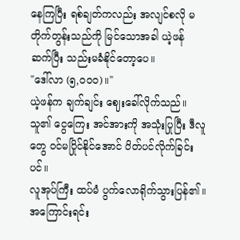နေကြပြီး ရစ်ချတ်ကလည်း အလျင်စလို မတိုက်တွန်းသည်ကို မြင်သောအခါ ယဲ့ဖန် ဆက်ပြီး သည်းမခံနိုင်တော့ပေ။
"ဒေါ်လာ (၅,၀၀၀)။"
ယဲ့ဖန်က ချက်ချင်း ဈေးခေါ်လိုက်သည်။ သူ၏ ငွေကြေး အင်အားကို အသုံးပြုပြီး ဒီလူတွေ ဝင်မပြိုင်နိုင်အောင် ပိတ်ပင်လိုက်ခြင်းပင်။
လူအုပ်ကြီး ထပ်မံ ပွက်လောရိုက်သွားပြန်၏။ အကြောင်းရင်း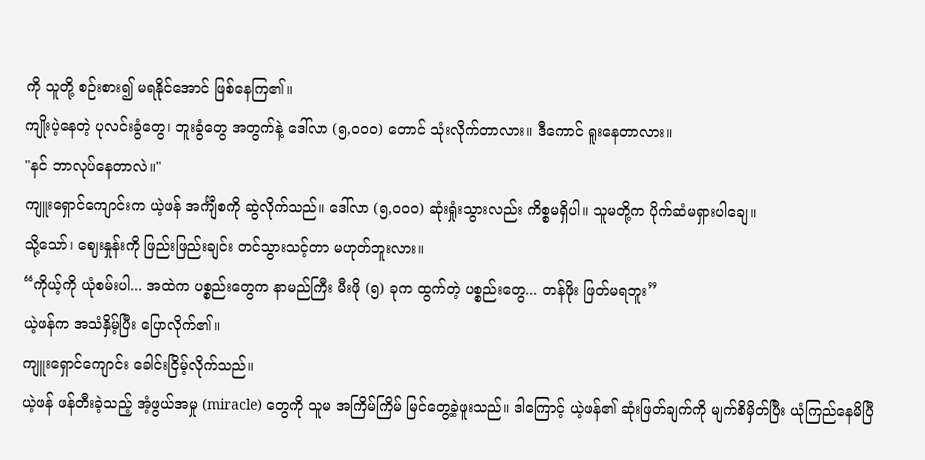ကို သူတို့ စဉ်းစား၍ မရနိုင်အောင် ဖြစ်နေကြ၏။
ကျိုးပဲ့နေတဲ့ ပုလင်းခွံတွေ၊ ဘူးခွံတွေ အတွက်နဲ့ ဒေါ်လာ (၅,၀၀၀) တောင် သုံးလိုက်တာလား။ ဒီကောင် ရူးနေတာလား။
"နင် ဘာလုပ်နေတာလဲ။"
ကျူးရှောင်ကျောင်းက ယဲ့ဖန် အင်္ကျီစကို ဆွဲလိုက်သည်။ ဒေါ်လာ (၅,၀၀၀) ဆုံးရှုံးသွားလည်း ကိစ္စမရှိပါ။ သူမတို့က ပိုက်ဆံမရှားပါချေ။
သို့သော်၊ ဈေးနှုန်းကို ဖြည်းဖြည်းချင်း တင်သွားသင့်တာ မဟုတ်ဘူးလား။
“ကိုယ့်ကို ယုံစမ်းပါ... အထဲက ပစ္စည်းတွေက နာမည်ကြီး မီးဖို (၅) ခုက ထွက်တဲ့ ပစ္စည်းတွေ... တန်ဖိုး ဖြတ်မရဘူး”
ယဲ့ဖန်က အသံနှိမ့်ပြီး ပြောလိုက်၏။
ကျူးရှောင်ကျောင်း ခေါင်းငြိမ့်လိုက်သည်။
ယဲ့ဖန် ဖန်တီးခဲ့သည့် အံ့ဖွယ်အမှု (miracle) တွေကို သူမ အကြိမ်ကြိမ် မြင်တွေ့ခဲ့ဖူးသည်။ ဒါကြောင့် ယဲ့ဖန်၏ ဆုံးဖြတ်ချက်ကို မျက်စိမှိတ်ပြီး ယုံကြည်နေမိပြီ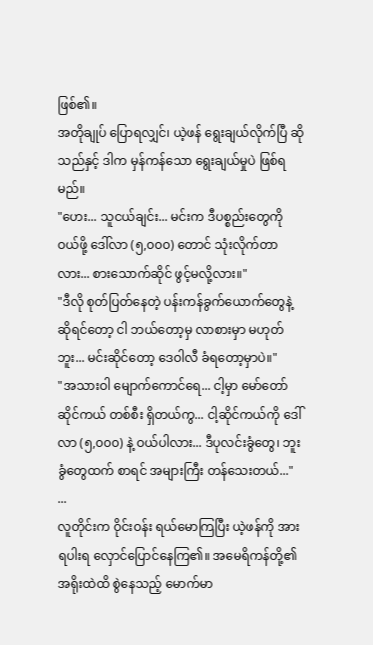ဖြစ်၏။
အတိုချုပ် ပြောရလျှင်၊ ယဲ့ဖန် ရွေးချယ်လိုက်ပြီ ဆိုသည်နှင့် ဒါက မှန်ကန်သော ရွေးချယ်မှုပဲ ဖြစ်ရမည်။
"ဟေး... သူငယ်ချင်း... မင်းက ဒီပစ္စည်းတွေကို ဝယ်ဖို့ ဒေါ်လာ (၅,၀၀၀) တောင် သုံးလိုက်တာလား... စားသောက်ဆိုင် ဖွင့်မလို့လား။"
"ဒီလို စုတ်ပြတ်နေတဲ့ ပန်းကန်ခွက်ယောက်တွေနဲ့ ဆိုရင်တော့ ငါ ဘယ်တော့မှ လာစားမှာ မဟုတ်ဘူး... မင်းဆိုင်တော့ ဒေဝါလီ ခံရတော့မှာပဲ။"
"အသားဝါ မျောက်ကောင်ရေ... ငါ့မှာ မော်တော်ဆိုင်ကယ် တစ်စီး ရှိတယ်ကွ... ငါ့ဆိုင်ကယ်ကို ဒေါ်လာ (၅,၀၀၀) နဲ့ ဝယ်ပါလား... ဒီပုလင်းခွံတွေ၊ ဘူးခွံတွေထက် စာရင် အများကြီး တန်သေးတယ်..."
...
လူတိုင်းက ဝိုင်းဝန်း ရယ်မောကြပြီး ယဲ့ဖန်ကို အားရပါးရ လှောင်ပြောင်နေကြ၏။ အမေရိကန်တို့၏ အရိုးထဲထိ စွဲနေသည့် မောက်မာ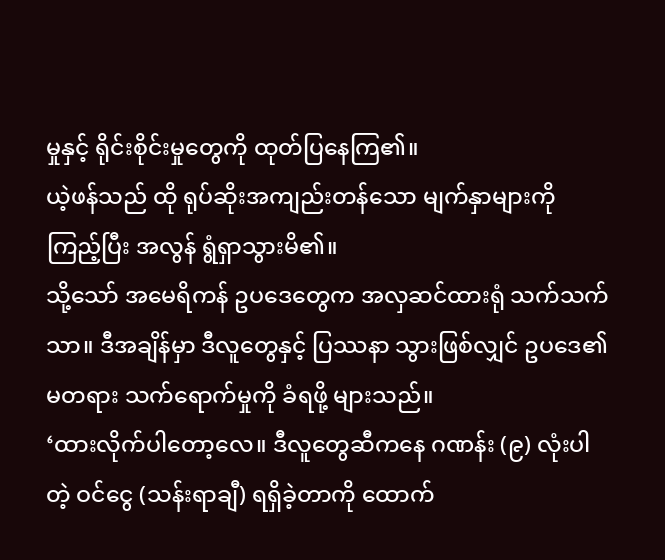မှုနှင့် ရိုင်းစိုင်းမှုတွေကို ထုတ်ပြနေကြ၏။
ယဲ့ဖန်သည် ထို ရုပ်ဆိုးအကျည်းတန်သော မျက်နှာများကို ကြည့်ပြီး အလွန် ရွံရှာသွားမိ၏။
သို့သော် အမေရိကန် ဥပဒေတွေက အလှဆင်ထားရုံ သက်သက်သာ။ ဒီအချိန်မှာ ဒီလူတွေနှင့် ပြဿနာ သွားဖြစ်လျှင် ဥပဒေ၏ မတရား သက်ရောက်မှုကို ခံရဖို့ များသည်။
‘ထားလိုက်ပါတော့လေ။ ဒီလူတွေဆီကနေ ဂဏန်း (၉) လုံးပါတဲ့ ဝင်ငွေ (သန်းရာချီ) ရရှိခဲ့တာကို ထောက်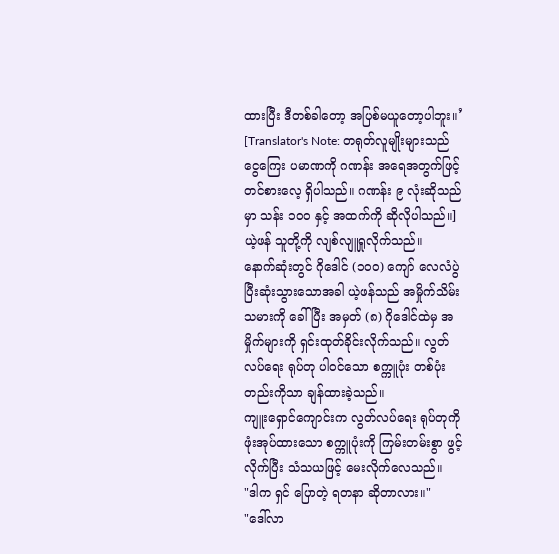ထားပြီး ဒီတစ်ခါတော့ အပြစ်မယူတော့ပါဘူး။’
[Translator's Note: တရုတ်လူမျိုးများသည် ငွေကြေး ပမာဏကို ဂဏန်း အရေအတွက်ဖြင့် တင်စားလေ့ ရှိပါသည်။ ဂဏန်း ၉ လုံးဆိုသည်မှာ သန်း ၁၀၀ နှင့် အထက်ကို ဆိုလိုပါသည်။]
ယဲ့ဖန် သူတို့ကို လျစ်လျူရှုလိုက်သည်။
နောက်ဆုံးတွင် ဂိုဒေါင် (၁၀၀) ကျော် လေလံပွဲ ပြီးဆုံးသွားသောအခါ ယဲ့ဖန်သည် အမှိုက်သိမ်းသမားကို ခေါ်ပြီး အမှတ် (၈) ဂိုဒေါင်ထဲမှ အမှိုက်များကို ရှင်းထုတ်ခိုင်းလိုက်သည်။ လွတ်လပ်ရေး ရုပ်တု ပါဝင်သော စက္ကူပုံး တစ်ပုံးတည်းကိုသာ ချန်ထားခဲ့သည်။
ကျူးရှောင်ကျောင်းက လွတ်လပ်ရေး ရုပ်တုကို ဖုံးအုပ်ထားသော စက္ကူပုံးကို ကြမ်းတမ်းစွာ ဖွင့်လိုက်ပြီး သံသယဖြင့် မေးလိုက်လေသည်။
"ဒါက ရှင် ပြောတဲ့ ရတနာ ဆိုတာလား။"
"ဒေါ်လာ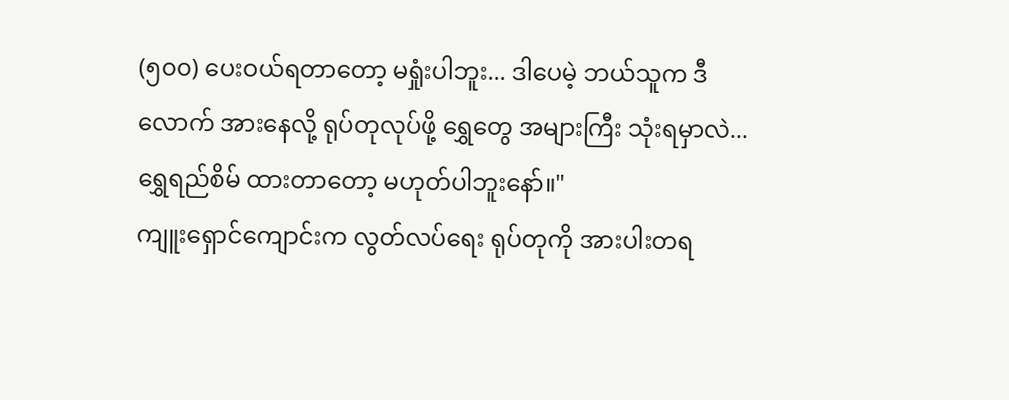(၅၀၀) ပေးဝယ်ရတာတော့ မရှုံးပါဘူး... ဒါပေမဲ့ ဘယ်သူက ဒီလောက် အားနေလို့ ရုပ်တုလုပ်ဖို့ ရွှေတွေ အများကြီး သုံးရမှာလဲ... ရွှေရည်စိမ် ထားတာတော့ မဟုတ်ပါဘူးနော်။"
ကျူးရှောင်ကျောင်းက လွတ်လပ်ရေး ရုပ်တုကို အားပါးတရ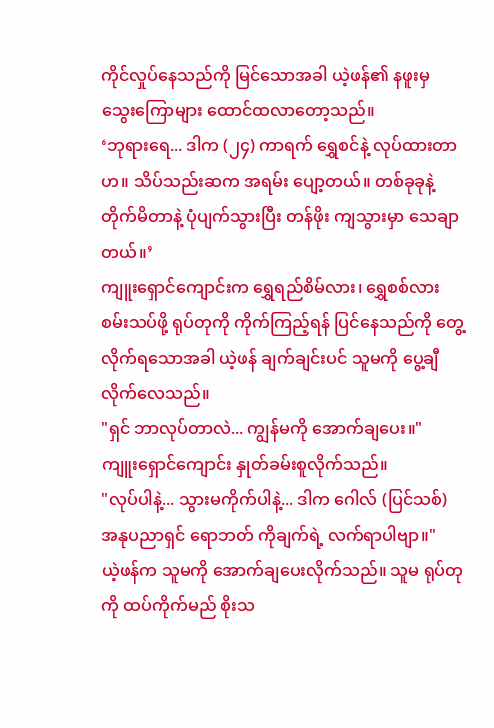ကိုင်လှုပ်နေသည်ကို မြင်သောအခါ ယဲ့ဖန်၏ နဖူးမှ သွေးကြောများ ထောင်ထလာတော့သည်။
‘ဘုရားရေ... ဒါက (၂၄) ကာရက် ရွှေစင်နဲ့ လုပ်ထားတာဟ။ သိပ်သည်းဆက အရမ်း ပျော့တယ်။ တစ်ခုခုနဲ့ တိုက်မိတာနဲ့ ပုံပျက်သွားပြီး တန်ဖိုး ကျသွားမှာ သေချာတယ်။’
ကျူးရှောင်ကျောင်းက ရွှေရည်စိမ်လား၊ ရွှေစစ်လား စမ်းသပ်ဖို့ ရုပ်တုကို ကိုက်ကြည့်ရန် ပြင်နေသည်ကို တွေ့လိုက်ရသောအခါ ယဲ့ဖန် ချက်ချင်းပင် သူမကို ပွေ့ချီလိုက်လေသည်။
"ရှင် ဘာလုပ်တာလဲ... ကျွန်မကို အောက်ချပေး။"
ကျူးရှောင်ကျောင်း နှုတ်ခမ်းစူလိုက်သည်။
"လုပ်ပါနဲ့... သွားမကိုက်ပါနဲ့... ဒါက ဂေါလ် (ပြင်သစ်) အနုပညာရှင် ရောဘတ် ကိုချက်ရဲ့ လက်ရာပါဗျာ။"
ယဲ့ဖန်က သူမကို အောက်ချပေးလိုက်သည်။ သူမ ရုပ်တုကို ထပ်ကိုက်မည် စိုးသ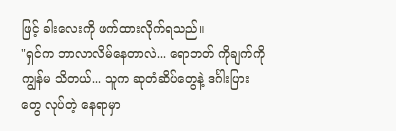ဖြင့် ခါးလေးကို ဖက်ထားလိုက်ရသည်။
"ရှင်က ဘာလာလိမ်နေတာလဲ... ရောဘတ် ကိုချက်ကို ကျွန်မ သိတယ်... သူက ဆုတံဆိပ်တွေနဲ့ ဒင်္ဂါးပြားတွေ လုပ်တဲ့ နေရာမှာ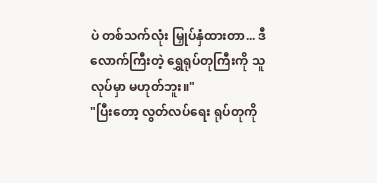ပဲ တစ်သက်လုံး မြှုပ်နှံထားတာ... ဒီလောက်ကြီးတဲ့ ရွှေရုပ်တုကြီးကို သူ လုပ်မှာ မဟုတ်ဘူး။"
"ပြီးတော့ လွတ်လပ်ရေး ရုပ်တုကို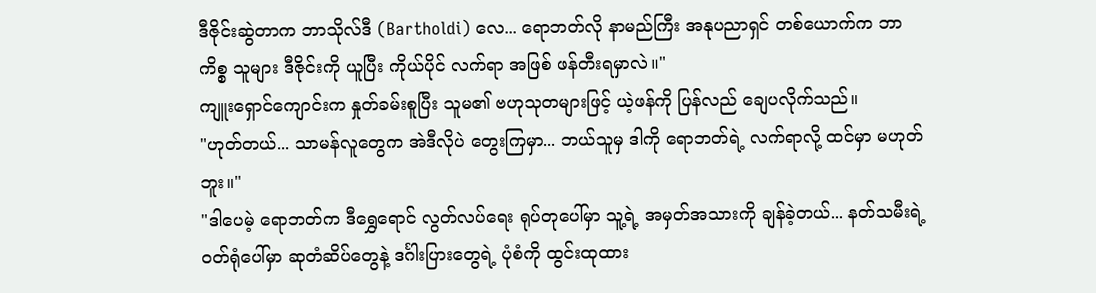ဒီဇိုင်းဆွဲတာက ဘာသိုလ်ဒီ (Bartholdi) လေ... ရောဘတ်လို နာမည်ကြီး အနုပညာရှင် တစ်ယောက်က ဘာကိစ္စ သူများ ဒီဇိုင်းကို ယူပြီး ကိုယ်ပိုင် လက်ရာ အဖြစ် ဖန်တီးရမှာလဲ။"
ကျူးရှောင်ကျောင်းက နှုတ်ခမ်းစူပြီး သူမ၏ ဗဟုသုတများဖြင့် ယဲ့ဖန်ကို ပြန်လည် ချေပလိုက်သည်။
"ဟုတ်တယ်... သာမန်လူတွေက အဲဒီလိုပဲ တွေးကြမှာ... ဘယ်သူမှ ဒါကို ရောဘတ်ရဲ့ လက်ရာလို့ ထင်မှာ မဟုတ်ဘူး။"
"ဒါပေမဲ့ ရောဘတ်က ဒီရွှေရောင် လွတ်လပ်ရေး ရုပ်တုပေါ်မှာ သူ့ရဲ့ အမှတ်အသားကို ချန်ခဲ့တယ်... နတ်သမီးရဲ့ ဝတ်ရုံပေါ်မှာ ဆုတံဆိပ်တွေနဲ့ ဒင်္ဂါးပြားတွေရဲ့ ပုံစံကို ထွင်းထုထား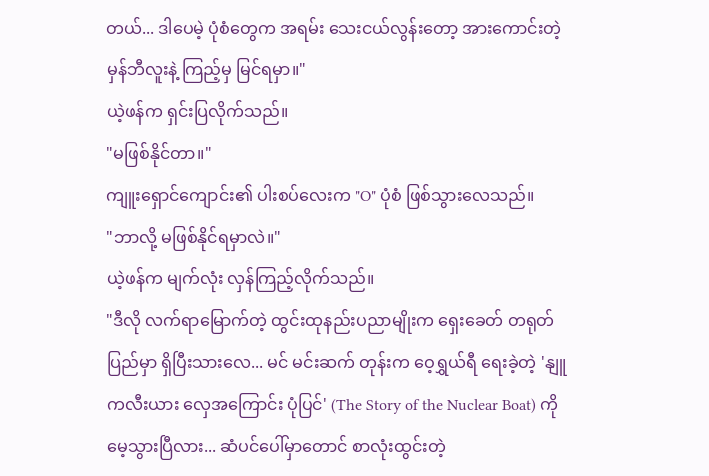တယ်... ဒါပေမဲ့ ပုံစံတွေက အရမ်း သေးငယ်လွန်းတော့ အားကောင်းတဲ့ မှန်ဘီလူးနဲ့ ကြည့်မှ မြင်ရမှာ။"
ယဲ့ဖန်က ရှင်းပြလိုက်သည်။
"မဖြစ်နိုင်တာ။"
ကျူးရှောင်ကျောင်း၏ ပါးစပ်လေးက "O" ပုံစံ ဖြစ်သွားလေသည်။
"ဘာလို့ မဖြစ်နိုင်ရမှာလဲ။"
ယဲ့ဖန်က မျက်လုံး လှန်ကြည့်လိုက်သည်။
"ဒီလို လက်ရာမြောက်တဲ့ ထွင်းထုနည်းပညာမျိုးက ရှေးခေတ် တရုတ်ပြည်မှာ ရှိပြီးသားလေ... မင် မင်းဆက် တုန်းက ဝေ့ရွှယ်ရီ ရေးခဲ့တဲ့ 'နျူကလီးယား လှေအကြောင်း ပုံပြင်' (The Story of the Nuclear Boat) ကို မေ့သွားပြီလား... ဆံပင်ပေါ်မှာတောင် စာလုံးထွင်းတဲ့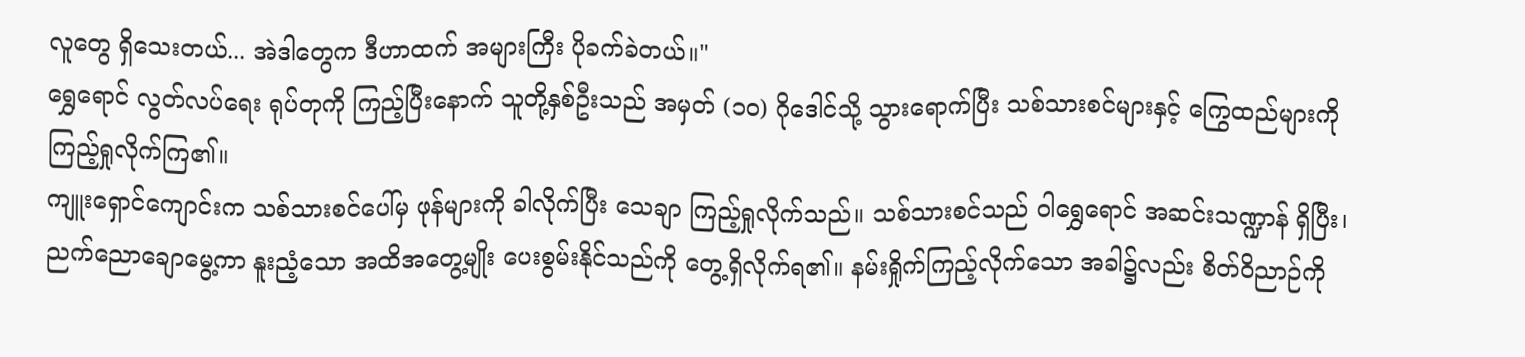လူတွေ ရှိသေးတယ်... အဲဒါတွေက ဒီဟာထက် အများကြီး ပိုခက်ခဲတယ်။"
ရွှေရောင် လွတ်လပ်ရေး ရုပ်တုကို ကြည့်ပြီးနောက် သူတို့နှစ်ဦးသည် အမှတ် (၁၀) ဂိုဒေါင်သို့ သွားရောက်ပြီး သစ်သားစင်များနှင့် ကြွေထည်များကို ကြည့်ရှုလိုက်ကြ၏။
ကျူးရှောင်ကျောင်းက သစ်သားစင်ပေါ်မှ ဖုန်များကို ခါလိုက်ပြီး သေချာ ကြည့်ရှုလိုက်သည်။ သစ်သားစင်သည် ဝါရွှေရောင် အဆင်းသဏ္ဍာန် ရှိပြီး၊ ညက်ညောချောမွေ့ကာ နူးညံ့သော အထိအတွေ့မျိုး ပေးစွမ်းနိုင်သည်ကို တွေ့ရှိလိုက်ရ၏။ နမ်းရှိုက်ကြည့်လိုက်သော အခါ၌လည်း စိတ်ဝိညာဉ်ကို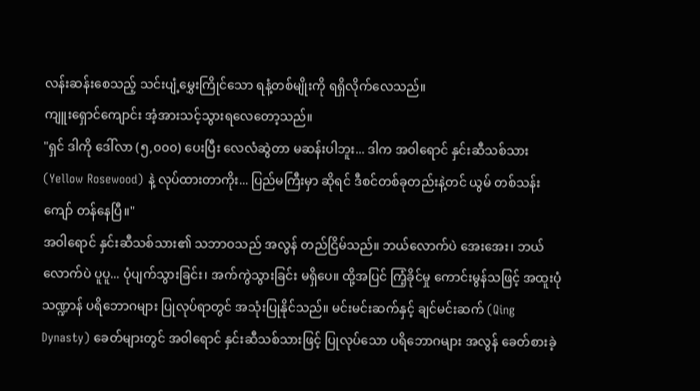လန်းဆန်းစေသည့် သင်းပျံ့မွှေးကြိုင်သော ရနံ့တစ်မျိုးကို ရရှိလိုက်လေသည်။
ကျူးရှောင်ကျောင်း အံ့အားသင့်သွားရလေတော့သည်။
"ရှင် ဒါကို ဒေါ်လာ (၅,၀၀၀) ပေးပြီး လေလံဆွဲတာ မဆန်းပါဘူး... ဒါက အဝါရောင် နှင်းဆီသစ်သား (Yellow Rosewood) နဲ့ လုပ်ထားတာကိုး... ပြည်မကြီးမှာ ဆိုရင် ဒီစင်တစ်ခုတည်းနဲ့တင် ယွမ် တစ်သန်းကျော် တန်နေပြီ။"
အဝါရောင် နှင်းဆီသစ်သား၏ သဘာဝသည် အလွန် တည်ငြိမ်သည်။ ဘယ်လောက်ပဲ အေးအေး၊ ဘယ်လောက်ပဲ ပူပူ... ပုံပျက်သွားခြင်း၊ အက်ကွဲသွားခြင်း မရှိပေ။ ထို့အပြင် ကြံ့ခိုင်မှု ကောင်းမွန်သဖြင့် အထူးပုံသဏ္ဍာန် ပရိဘောဂများ ပြုလုပ်ရာတွင် အသုံးပြုနိုင်သည်။ မင်းမင်းဆက်နှင့် ချင်မင်းဆက် (Qing Dynasty) ခေတ်များတွင် အဝါရောင် နှင်းဆီသစ်သားဖြင့် ပြုလုပ်သော ပရိဘောဂများ အလွန် ခေတ်စားခဲ့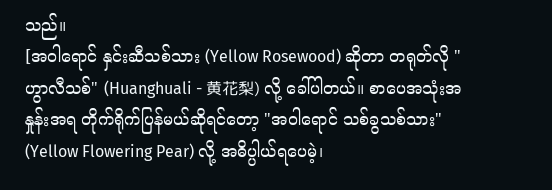သည်။
[အဝါရောင် နှင်းဆီသစ်သား (Yellow Rosewood) ဆိုတာ တရုတ်လို "ဟွာလီသစ်" (Huanghuali - 黄花梨) လို့ ခေါ်ပါတယ်။ စာပေအသုံးအနှုန်းအရ တိုက်ရိုက်ပြန်မယ်ဆိုရင်တော့ "အဝါရောင် သစ်ခွသစ်သား" (Yellow Flowering Pear) လို့ အဓိပ္ပါယ်ရပေမဲ့၊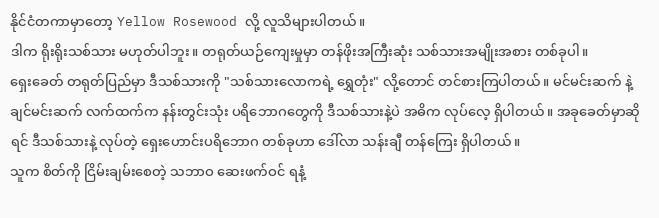နိုင်ငံတကာမှာတော့ Yellow Rosewood လို့ လူသိများပါတယ်။
ဒါက ရိုးရိုးသစ်သား မဟုတ်ပါဘူး။ တရုတ်ယဉ်ကျေးမှုမှာ တန်ဖိုးအကြီးဆုံး သစ်သားအမျိုးအစား တစ်ခုပါ။
ရှေးခေတ် တရုတ်ပြည်မှာ ဒီသစ်သားကို "သစ်သားလောကရဲ့ ရွှေတုံး" လို့တောင် တင်စားကြပါတယ်။ မင်မင်းဆက် နဲ့ ချင်မင်းဆက် လက်ထက်က နန်းတွင်းသုံး ပရိဘောဂတွေကို ဒီသစ်သားနဲ့ပဲ အဓိက လုပ်လေ့ ရှိပါတယ်။ အခုခေတ်မှာဆိုရင် ဒီသစ်သားနဲ့ လုပ်တဲ့ ရှေးဟောင်းပရိဘောဂ တစ်ခုဟာ ဒေါ်လာ သန်းချီ တန်ကြေး ရှိပါတယ်။
သူက စိတ်ကို ငြိမ်းချမ်းစေတဲ့ သဘာဝ ဆေးဖက်ဝင် ရနံ့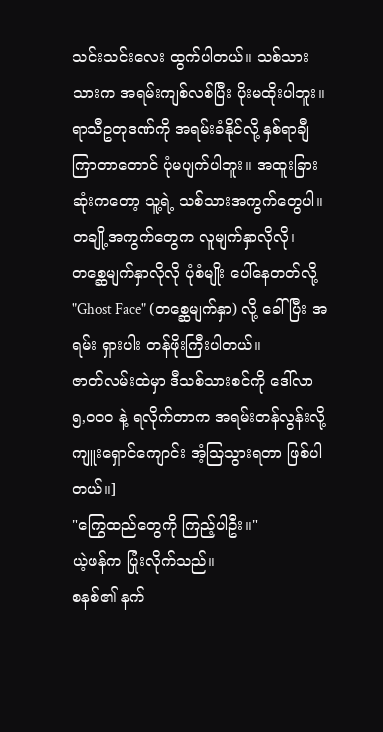သင်းသင်းလေး ထွက်ပါတယ်။ သစ်သားသားက အရမ်းကျစ်လစ်ပြီး ပိုးမထိုးပါဘူး။ ရာသီဥတုဒဏ်ကို အရမ်းခံနိုင်လို့ နှစ်ရာချီကြာတာတောင် ပုံမပျက်ပါဘူး။ အထူးခြားဆုံးကတော့ သူ့ရဲ့ သစ်သားအကွက်တွေပါ။ တချို့အကွက်တွေက လူမျက်နှာလိုလို၊ တစ္ဆေမျက်နှာလိုလို ပုံစံမျိုး ပေါ်နေတတ်လို့ "Ghost Face" (တစ္ဆေမျက်နှာ) လို့ ခေါ်ပြီး အရမ်း ရှားပါး တန်ဖိုးကြီးပါတယ်။
ဇာတ်လမ်းထဲမှာ ဒီသစ်သားစင်ကို ဒေါ်လာ ၅,၀၀၀ နဲ့ ရလိုက်တာက အရမ်းတန်လွန်းလို့ ကျူးရှောင်ကျောင်း အံ့သြသွားရတာ ဖြစ်ပါတယ်။]
"ကြွေထည်တွေကို ကြည့်ပါဦး။"
ယဲ့ဖန်က ပြုံးလိုက်သည်။
စနစ်၏ နက်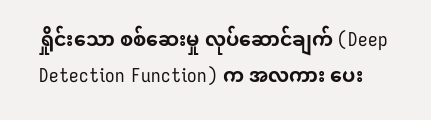ရှိုင်းသော စစ်ဆေးမှု လုပ်ဆောင်ချက် (Deep Detection Function) က အလကား ပေး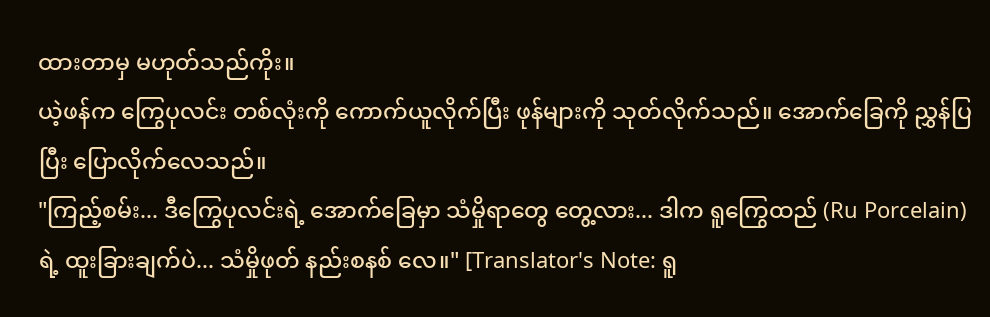ထားတာမှ မဟုတ်သည်ကိုး။
ယဲ့ဖန်က ကြွေပုလင်း တစ်လုံးကို ကောက်ယူလိုက်ပြီး ဖုန်များကို သုတ်လိုက်သည်။ အောက်ခြေကို ညွှန်ပြပြီး ပြောလိုက်လေသည်။
"ကြည့်စမ်း... ဒီကြွေပုလင်းရဲ့ အောက်ခြေမှာ သံမှိုရာတွေ တွေ့လား... ဒါက ရူကြွေထည် (Ru Porcelain) ရဲ့ ထူးခြားချက်ပဲ... သံမှိုဖုတ် နည်းစနစ် လေ။" [Translator's Note: ရူ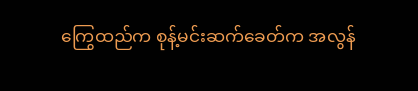ကြွေထည်က စုန့်မင်းဆက်ခေတ်က အလွန်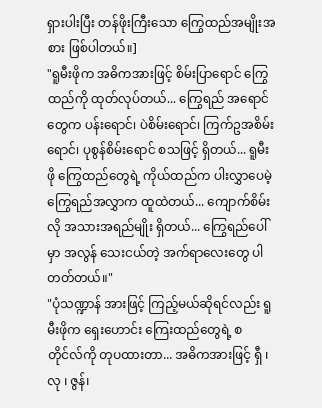ရှားပါးပြီး တန်ဖိုးကြီးသော ကြွေထည်အမျိုးအစား ဖြစ်ပါတယ်။]
"ရူမီးဖိုက အဓိကအားဖြင့် စိမ်းပြာရောင် ကြွေထည်ကို ထုတ်လုပ်တယ်... ကြွေရည် အရောင်တွေက ပန်းရောင်၊ ပဲစိမ်းရောင်၊ ကြက်ဥအစိမ်းရောင်၊ ပုစွန်စိမ်းရောင် စသဖြင့် ရှိတယ်... ရူမီးဖို ကြွေထည်တွေရဲ့ ကိုယ်ထည်က ပါးလွှာပေမဲ့ ကြွေရည်အလွှာက ထူထဲတယ်... ကျောက်စိမ်းလို အသားအရည်မျိုး ရှိတယ်... ကြွေရည်ပေါ်မှာ အလွန် သေးငယ်တဲ့ အက်ရာလေးတွေ ပါတတ်တယ်။"
"ပုံသဏ္ဍာန် အားဖြင့် ကြည့်မယ်ဆိုရင်လည်း ရူမီးဖိုက ရှေးဟောင်း ကြေးထည်တွေရဲ့ စတိုင်လ်ကို တုပထားတာ... အဓိကအားဖြင့် ရှီ ၊လု ၊ ဇွန်၊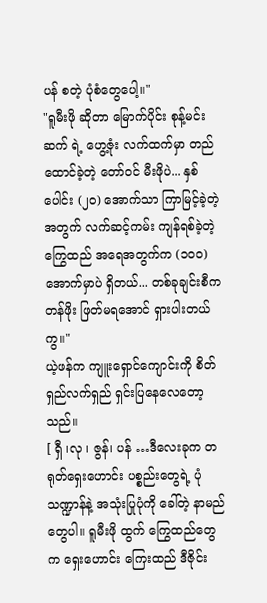ပန် စတဲ့ ပုံစံတွေပေါ့။"
"ရူမီးဖို ဆိုတာ မြောက်ပိုင်း စုန့်မင်းဆက် ရဲ့ ဟွေ့ဇုံး လက်ထက်မှာ တည်ထောင်ခဲ့တဲ့ တော်ဝင် မီးဖိုပဲ... နှစ်ပေါင်း (၂၀) အောက်သာ ကြာမြင့်ခဲ့တဲ့အတွက် လက်ဆင့်ကမ်း ကျန်ရစ်ခဲ့တဲ့ ကြွေထည် အရေအတွက်က (၁၀၀) အောက်မှာပဲ ရှိတယ်... တစ်ခုချင်းစီက တန်ဖိုး ဖြတ်မရအောင် ရှားပါးတယ်ကွ။"
ယဲ့ဖန်က ကျူးရှောင်ကျောင်းကို စိတ်ရှည်လက်ရှည် ရှင်းပြနေလေတော့သည်။
[ ရှီ ၊လု ၊ ဇွန်၊ ပန် …ဒီလေးခုက တရုတ်ရှေးဟောင်း ပစ္စည်းတွေရဲ့ ပုံသဏ္ဍာန်နဲ့ အသုံးပြုပုံကို ခေါ်တဲ့ နာမည်တွေပါ။ ရူမီးဖို ထွက် ကြွေထည်တွေက ရှေးဟောင်း ကြေးထည် ဒီဇိုင်း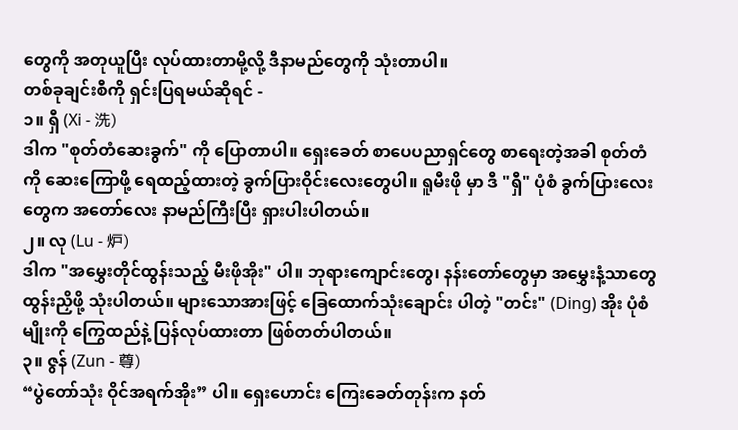တွေကို အတုယူပြီး လုပ်ထားတာမို့လို့ ဒီနာမည်တွေကို သုံးတာပါ။
တစ်ခုချင်းစီကို ရှင်းပြရမယ်ဆိုရင် -
၁။ ရှီ (Xi - 洗)
ဒါက "စုတ်တံဆေးခွက်" ကို ပြောတာပါ။ ရှေးခေတ် စာပေပညာရှင်တွေ စာရေးတဲ့အခါ စုတ်တံကို ဆေးကြောဖို့ ရေထည့်ထားတဲ့ ခွက်ပြားဝိုင်းလေးတွေပါ။ ရူမီးဖို မှာ ဒီ "ရှီ" ပုံစံ ခွက်ပြားလေးတွေက အတော်လေး နာမည်ကြီးပြီး ရှားပါးပါတယ်။
၂။ လု (Lu - 炉)
ဒါက "အမွှေးတိုင်ထွန်းသည့် မီးဖိုအိုး" ပါ။ ဘုရားကျောင်းတွေ၊ နန်းတော်တွေမှာ အမွှေးနံ့သာတွေ ထွန်းညှိဖို့ သုံးပါတယ်။ များသောအားဖြင့် ခြေထောက်သုံးချောင်း ပါတဲ့ "တင်း" (Ding) အိုး ပုံစံမျိုးကို ကြွေထည်နဲ့ ပြန်လုပ်ထားတာ ဖြစ်တတ်ပါတယ်။
၃။ ဇွန် (Zun - 尊)
“ပွဲတော်သုံး ဝိုင်အရက်အိုး” ပါ။ ရှေးဟောင်း ကြေးခေတ်တုန်းက နတ်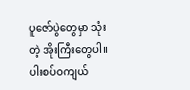ပူဇော်ပွဲတွေမှာ သုံးတဲ့ အိုးကြီးတွေပါ။ ပါးစပ်ဝကျယ်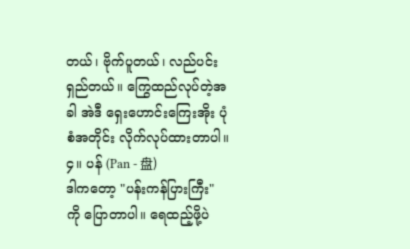တယ်၊ ဗိုက်ပူတယ်၊ လည်ပင်းရှည်တယ်။ ကြွေထည်လုပ်တဲ့အခါ အဲဒီ ရှေးဟောင်းကြေးအိုး ပုံစံအတိုင်း လိုက်လုပ်ထားတာပါ။
၄။ ပန် (Pan - 盘)
ဒါကတော့ "ပန်းကန်ပြားကြီး" ကို ပြောတာပါ။ ရေထည့်ဖို့ပဲ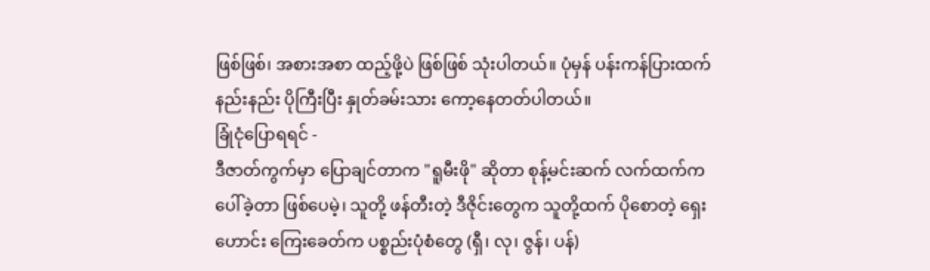ဖြစ်ဖြစ်၊ အစားအစာ ထည့်ဖို့ပဲ ဖြစ်ဖြစ် သုံးပါတယ်။ ပုံမှန် ပန်းကန်ပြားထက် နည်းနည်း ပိုကြီးပြီး နှုတ်ခမ်းသား ကော့နေတတ်ပါတယ်။
ခြုံငုံပြောရရင် -
ဒီဇာတ်ကွက်မှာ ပြောချင်တာက "ရူမီးဖို" ဆိုတာ စုန့်မင်းဆက် လက်ထက်က ပေါ်ခဲ့တာ ဖြစ်ပေမဲ့၊ သူတို့ ဖန်တီးတဲ့ ဒီဇိုင်းတွေက သူတို့ထက် ပိုစောတဲ့ ရှေးဟောင်း ကြေးခေတ်က ပစ္စည်းပုံစံတွေ (ရှီ၊ လု၊ ဇွန်၊ ပန်)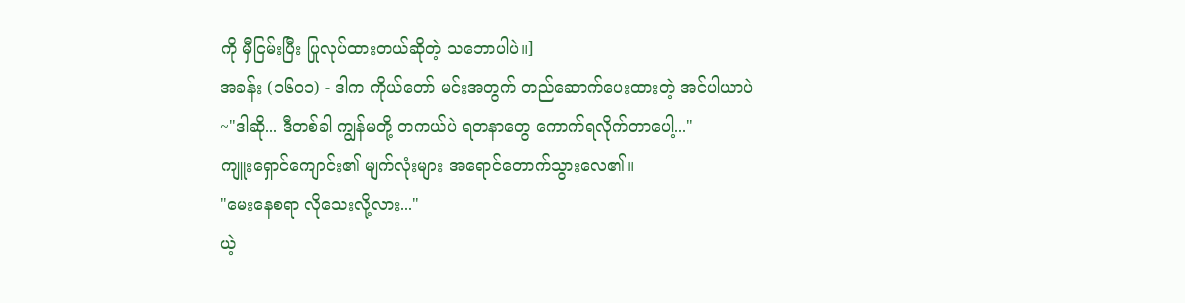ကို မှီငြမ်းပြီး ပြုလုပ်ထားတယ်ဆိုတဲ့ သဘောပါပဲ။]
အခန်း (၁၆၀၁) - ဒါက ကိုယ်တော် မင်းအတွက် တည်ဆောက်ပေးထားတဲ့ အင်ပါယာပဲ
~"ဒါဆို... ဒီတစ်ခါ ကျွန်မတို့ တကယ်ပဲ ရတနာတွေ ကောက်ရလိုက်တာပေါ့..."
ကျူးရှောင်ကျောင်း၏ မျက်လုံးများ အရောင်တောက်သွားလေ၏။
"မေးနေစရာ လိုသေးလို့လား..."
ယဲ့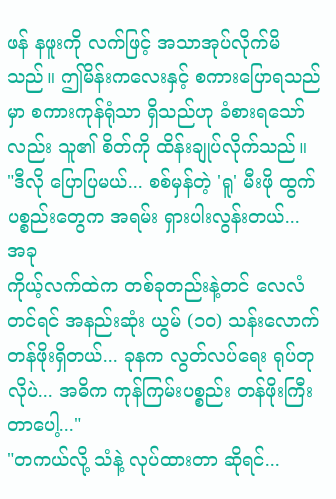ဖန် နဖူးကို လက်ဖြင့် အသာအုပ်လိုက်မိသည်။ ဤမိန်းကလေးနှင့် စကားပြောရသည်မှာ စကားကုန်ရုံသာ ရှိသည်ဟု ခံစားရသော်လည်း သူ၏ စိတ်ကို ထိန်းချုပ်လိုက်သည်။
"ဒီလို ပြောပြမယ်... စစ်မှန်တဲ့ 'ရူ' မီးဖို ထွက် ပစ္စည်းတွေက အရမ်း ရှားပါးလွန်းတယ်... အခု
ကိုယ့်လက်ထဲက တစ်ခုတည်းနဲ့တင် လေလံတင်ရင် အနည်းဆုံး ယွမ် (၁၀) သန်းလောက် တန်ဖိုးရှိတယ်... ခုနက လွတ်လပ်ရေး ရုပ်တုလိုပဲ... အဓိက ကုန်ကြမ်းပစ္စည်း တန်ဖိုးကြီးတာပေါ့..."
"တကယ်လို့ သံနဲ့ လုပ်ထားတာ ဆိုရင်...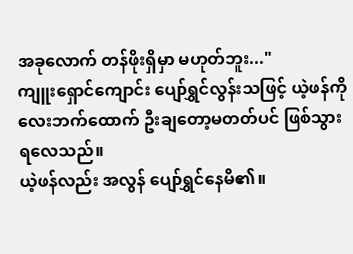အခုလောက် တန်ဖိုးရှိမှာ မဟုတ်ဘူး..."
ကျူးရှောင်ကျောင်း ပျော်ရွှင်လွန်းသဖြင့် ယဲ့ဖန်ကို လေးဘက်ထောက် ဦးချတော့မတတ်ပင် ဖြစ်သွားရလေသည်။
ယဲ့ဖန်လည်း အလွန် ပျော်ရွှင်နေမိ၏။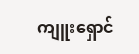ကျူးရှောင်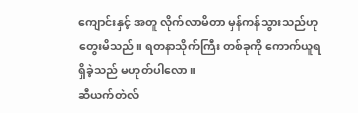ကျောင်းနှင့် အတူ လိုက်လာမိတာ မှန်ကန်သွားသည်ဟု တွေးမိသည်။ ရတနာသိုက်ကြီး တစ်ခုကို ကောက်ယူရရှိခဲ့သည် မဟုတ်ပါလော။
ဆီယက်တဲလ်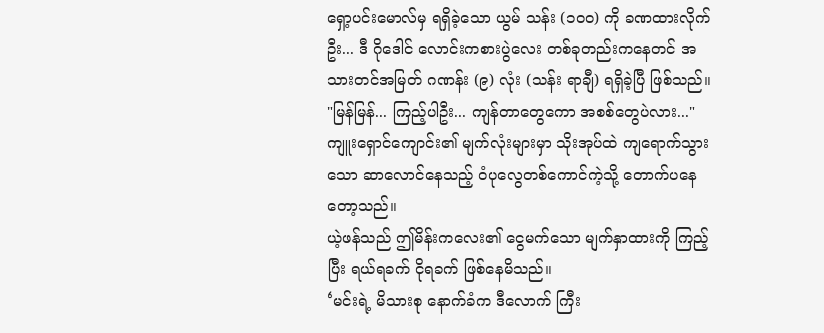ရှော့ပင်းမောလ်မှ ရရှိခဲ့သော ယွမ် သန်း (၁၀၀) ကို ခဏထားလိုက်ဦး... ဒီ ဂိုဒေါင် လောင်းကစားပွဲလေး တစ်ခုတည်းကနေတင် အသားတင်အမြတ် ဂဏန်း (၉) လုံး (သန်း ရာချီ) ရရှိခဲ့ပြီ ဖြစ်သည်။
"မြန်မြန်... ကြည့်ပါဦး... ကျန်တာတွေကော အစစ်တွေပဲလား..."
ကျူးရှောင်ကျောင်း၏ မျက်လုံးများမှာ သိုးအုပ်ထဲ ကျရောက်သွားသော ဆာလောင်နေသည့် ဝံပုလွေတစ်ကောင်ကဲ့သို့ တောက်ပနေတော့သည်။
ယဲ့ဖန်သည် ဤမိန်းကလေး၏ ငွေမက်သော မျက်နှာထားကို ကြည့်ပြီး ရယ်ရခက် ငိုရခက် ဖြစ်နေမိသည်။
‘မင်းရဲ့ မိသားစု နောက်ခံက ဒီလောက် ကြီး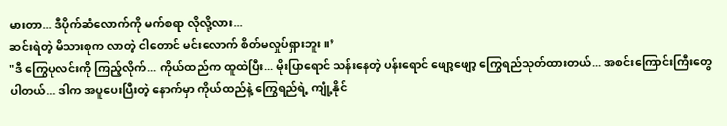မားတာ... ဒီပိုက်ဆံလောက်ကို မက်စရာ လိုလို့လား...
ဆင်းရဲတဲ့ မိသားစုက လာတဲ့ ငါတောင် မင်းလောက် စိတ်မလှုပ်ရှားဘူး။’
"ဒီ ကြွေပုလင်းကို ကြည့်လိုက်... ကိုယ်ထည်က ထူထဲပြီး... မိုးပြာရောင် သန်းနေတဲ့ ပန်းရောင် ဖျော့ဖျော့ ကြွေရည်သုတ်ထားတယ်... အစင်းကြောင်းကြီးတွေ ပါတယ်... ဒါက အပူပေးပြီးတဲ့ နောက်မှာ ကိုယ်ထည်နဲ့ ကြွေရည်ရဲ့ ကျုံ့နိုင်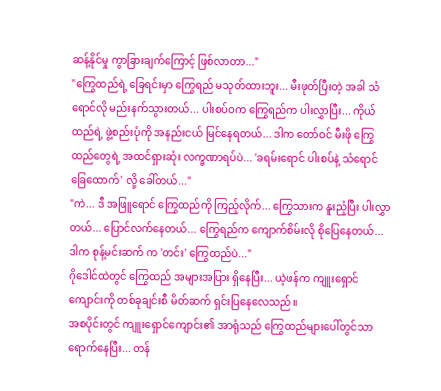ဆန့်နိုင်မှု ကွာခြားချက်ကြောင့် ဖြစ်လာတာ..."
"ကြွေထည်ရဲ့ ခြေရင်းမှာ ကြွေရည် မသုတ်ထားဘူး... မီးဖုတ်ပြီးတဲ့ အခါ သံရောင်လို မည်းနက်သွားတယ်... ပါးစပ်ဝက ကြွေရည်က ပါးလွှာပြီး... ကိုယ်ထည်ရဲ့ ဖွဲ့စည်းပုံကို အနည်းငယ် မြင်နေရတယ်... ဒါက တော်ဝင် မီးဖို ကြွေထည်တွေရဲ့ အထင်ရှားဆုံး လက္ခဏာရပ်ပဲ... 'ခရမ်းရောင် ပါးစပ်နဲ့ သံရောင် ခြေထောက်' လို့ ခေါ်တယ်..."
"ကဲ... ဒီ အဖြူရောင် ကြွေထည်ကို ကြည့်လိုက်... ကြွေသားက နူးညံ့ပြီး ပါးလွှာတယ်... ပြောင်လက်နေတယ်... ကြွေရည်က ကျောက်စိမ်းလို စိုပြေနေတယ်... ဒါက စုန့်မင်းဆက် က 'တင်း' ကြွေထည်ပဲ..."
ဂိုဒေါင်ထဲတွင် ကြွေထည် အများအပြား ရှိနေပြီး... ယဲ့ဖန်က ကျူးရှောင်ကျောင်းကို တစ်ခုချင်းစီ မိတ်ဆက် ရှင်းပြနေလေသည်။
အစပိုင်းတွင် ကျူးရှောင်ကျောင်း၏ အာရုံသည် ကြွေထည်များပေါ်တွင်သာ ရောက်နေပြီး... တန်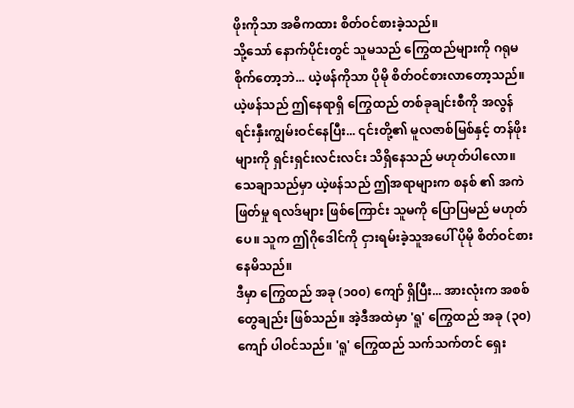ဖိုးကိုသာ အဓိကထား စိတ်ဝင်စားခဲ့သည်။
သို့သော် နောက်ပိုင်းတွင် သူမသည် ကြွေထည်များကို ဂရုမစိုက်တော့ဘဲ... ယဲ့ဖန်ကိုသာ ပိုမို စိတ်ဝင်စားလာတော့သည်။
ယဲ့ဖန်သည် ဤနေရာရှိ ကြွေထည် တစ်ခုချင်းစီကို အလွန် ရင်းနှီးကျွမ်းဝင်နေပြီး... ၎င်းတို့၏ မူလဇာစ်မြစ်နှင့် တန်ဖိုးများကို ရှင်းရှင်းလင်းလင်း သိရှိနေသည် မဟုတ်ပါလော။
သေချာသည်မှာ ယဲ့ဖန်သည် ဤအရာများက စနစ် ၏ အကဲဖြတ်မှု ရလဒ်များ ဖြစ်ကြောင်း သူမကို ပြောပြမည် မဟုတ်ပေ။ သူက ဤဂိုဒေါင်ကို ငှားရမ်းခဲ့သူအပေါ် ပိုမို စိတ်ဝင်စားနေမိသည်။
ဒီမှာ ကြွေထည် အခု (၁၀၀) ကျော် ရှိပြီး... အားလုံးက အစစ်တွေချည်း ဖြစ်သည်။ အဲ့ဒီအထဲမှာ 'ရူ' ကြွေထည် အခု (၃၀) ကျော် ပါဝင်သည်။ 'ရူ' ကြွေထည် သက်သက်တင် ရှေး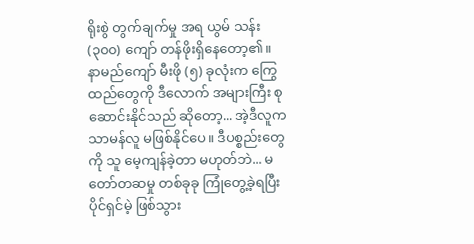ရိုးစွဲ တွက်ချက်မှု အရ ယွမ် သန်း (၃၀၀) ကျော် တန်ဖိုးရှိနေတော့၏။
နာမည်ကျော် မီးဖို (၅) ခုလုံးက ကြွေထည်တွေကို ဒီလောက် အများကြီး စုဆောင်းနိုင်သည် ဆိုတော့... အဲ့ဒီလူက သာမန်လူ မဖြစ်နိုင်ပေ။ ဒီပစ္စည်းတွေကို သူ မေ့ကျန်ခဲ့တာ မဟုတ်ဘဲ... မတော်တဆမှု တစ်ခုခု ကြုံတွေ့ခဲ့ရပြီး ပိုင်ရှင်မဲ့ ဖြစ်သွား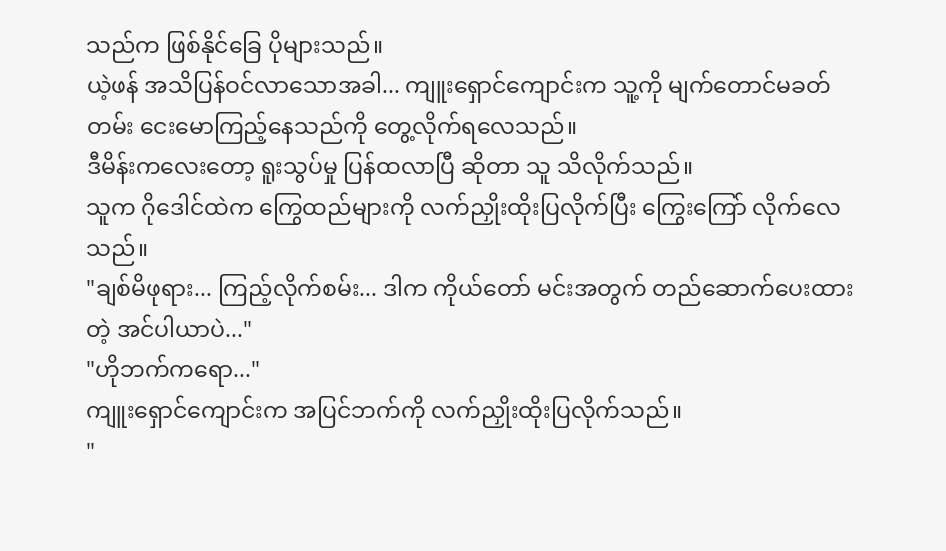သည်က ဖြစ်နိုင်ခြေ ပိုများသည်။
ယဲ့ဖန် အသိပြန်ဝင်လာသောအခါ... ကျူးရှောင်ကျောင်းက သူ့ကို မျက်တောင်မခတ်တမ်း ငေးမောကြည့်နေသည်ကို တွေ့လိုက်ရလေသည်။
ဒီမိန်းကလေးတော့ ရူးသွပ်မှု ပြန်ထလာပြီ ဆိုတာ သူ သိလိုက်သည်။
သူက ဂိုဒေါင်ထဲက ကြွေထည်များကို လက်ညှိုးထိုးပြလိုက်ပြီး ကြွေးကြော် လိုက်လေသည်။
"ချစ်မိဖုရား... ကြည့်လိုက်စမ်း... ဒါက ကိုယ်တော် မင်းအတွက် တည်ဆောက်ပေးထားတဲ့ အင်ပါယာပဲ..."
"ဟိုဘက်ကရော..."
ကျူးရှောင်ကျောင်းက အပြင်ဘက်ကို လက်ညှိုးထိုးပြလိုက်သည်။
"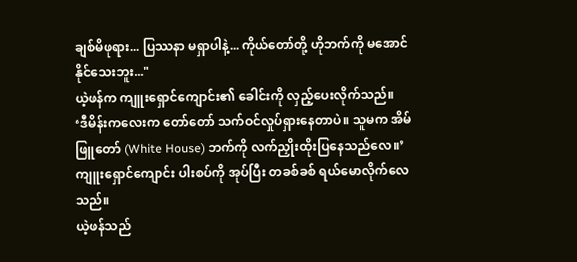ချစ်မိဖုရား... ပြဿနာ မရှာပါနဲ့... ကိုယ်တော်တို့ ဟိုဘက်ကို မအောင်နိုင်သေးဘူး..."
ယဲ့ဖန်က ကျူးရှောင်ကျောင်း၏ ခေါင်းကို လှည့်ပေးလိုက်သည်။
‘ဒီမိန်းကလေးက တော်တော် သက်ဝင်လှုပ်ရှားနေတာပဲ။ သူမက အိမ်ဖြူတော် (White House) ဘက်ကို လက်ညှိုးထိုးပြနေသည်လေ။’
ကျူးရှောင်ကျောင်း ပါးစပ်ကို အုပ်ပြီး တခစ်ခစ် ရယ်မောလိုက်လေသည်။
ယဲ့ဖန်သည်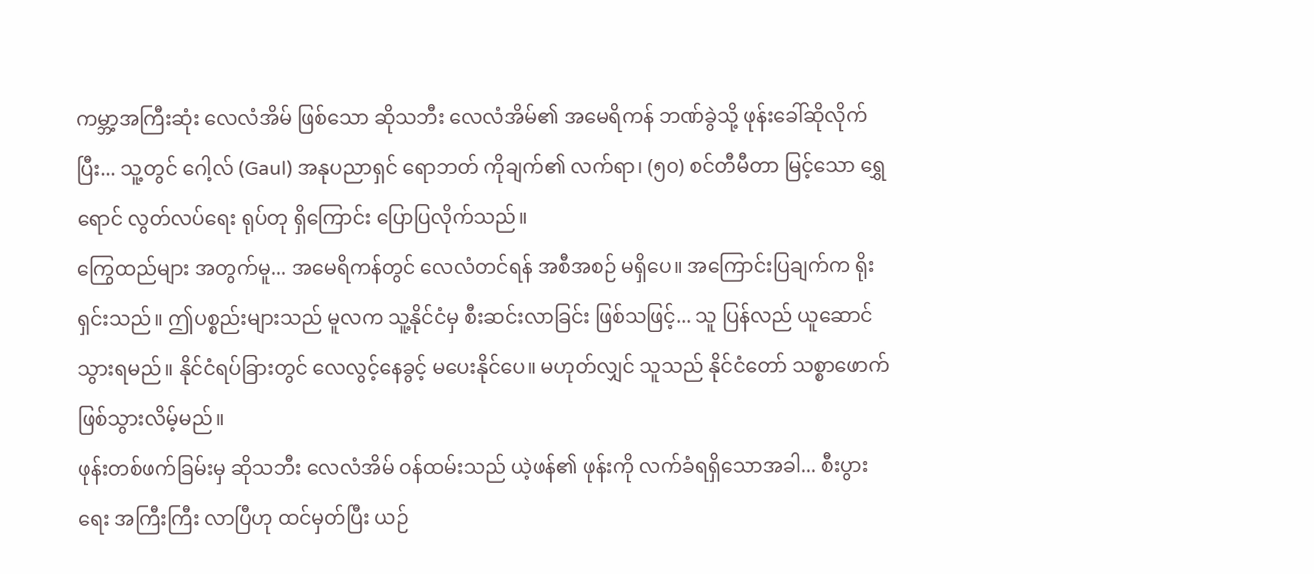ကမ္ဘာ့အကြီးဆုံး လေလံအိမ် ဖြစ်သော ဆိုသဘီး လေလံအိမ်၏ အမေရိကန် ဘဏ်ခွဲသို့ ဖုန်းခေါ်ဆိုလိုက်ပြီး... သူ့တွင် ဂေါ့လ် (Gaul) အနုပညာရှင် ရောဘတ် ကိုချက်၏ လက်ရာ၊ (၅၀) စင်တီမီတာ မြင့်သော ရွှေရောင် လွတ်လပ်ရေး ရုပ်တု ရှိကြောင်း ပြောပြလိုက်သည်။
ကြွေထည်များ အတွက်မူ... အမေရိကန်တွင် လေလံတင်ရန် အစီအစဉ် မရှိပေ။ အကြောင်းပြချက်က ရိုးရှင်းသည်။ ဤပစ္စည်းများသည် မူလက သူ့နိုင်ငံမှ စီးဆင်းလာခြင်း ဖြစ်သဖြင့်... သူ ပြန်လည် ယူဆောင်သွားရမည်။ နိုင်ငံရပ်ခြားတွင် လေလွင့်နေခွင့် မပေးနိုင်ပေ။ မဟုတ်လျှင် သူသည် နိုင်ငံတော် သစ္စာဖောက် ဖြစ်သွားလိမ့်မည်။
ဖုန်းတစ်ဖက်ခြမ်းမှ ဆိုသဘီး လေလံအိမ် ဝန်ထမ်းသည် ယဲ့ဖန်၏ ဖုန်းကို လက်ခံရရှိသောအခါ... စီးပွားရေး အကြီးကြီး လာပြီဟု ထင်မှတ်ပြီး ယဉ်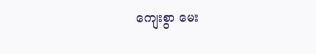ကျေးစွာ မေး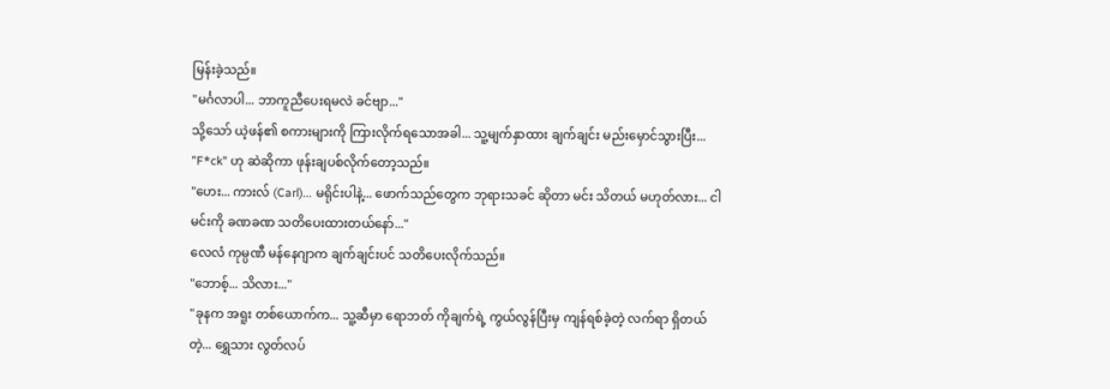မြန်းခဲ့သည်။
"မင်္ဂလာပါ... ဘာကူညီပေးရမလဲ ခင်ဗျာ..."
သို့သော် ယဲ့ဖန်၏ စကားများကို ကြားလိုက်ရသောအခါ... သူ့မျက်နှာထား ချက်ချင်း မည်းမှောင်သွားပြီး... "F*ck" ဟု ဆဲဆိုကာ ဖုန်းချပစ်လိုက်တော့သည်။
"ဟေး... ကားလ် (Carl)... မရိုင်းပါနဲ့... ဖောက်သည်တွေက ဘုရားသခင် ဆိုတာ မင်း သိတယ် မဟုတ်လား... ငါ မင်းကို ခဏခဏ သတိပေးထားတယ်နော်..."
လေလံ ကုမ္ပဏီ မန်နေဂျာက ချက်ချင်းပင် သတိပေးလိုက်သည်။
"ဘောစ့်... သိလား..."
"ခုနက အရူး တစ်ယောက်က... သူ့ဆီမှာ ရောဘတ် ကိုချက်ရဲ့ ကွယ်လွန်ပြီးမှ ကျန်ရစ်ခဲ့တဲ့ လက်ရာ ရှိတယ်တဲ့... ရွှေသား လွတ်လပ်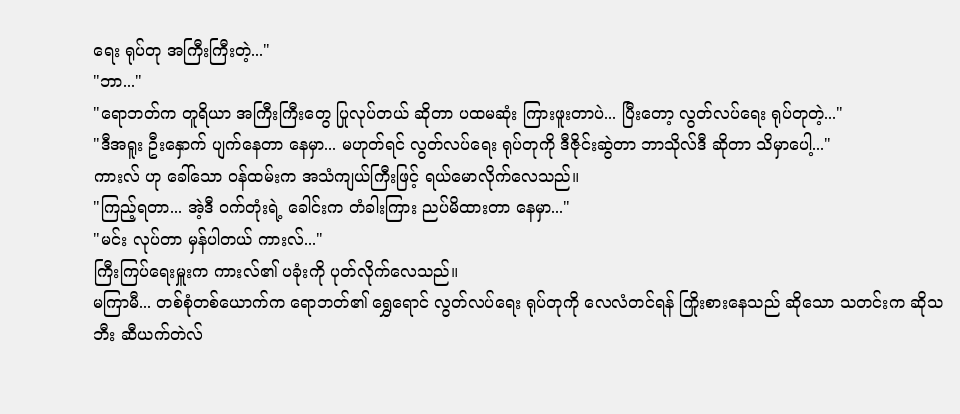ရေး ရုပ်တု အကြီးကြီးတဲ့..."
"ဘာ..."
"ရောဘတ်က တူရိယာ အကြီးကြီးတွေ ပြုလုပ်တယ် ဆိုတာ ပထမဆုံး ကြားဖူးတာပဲ... ပြီးတော့ လွတ်လပ်ရေး ရုပ်တုတဲ့..."
"ဒီအရူး ဦးနှောက် ပျက်နေတာ နေမှာ... မဟုတ်ရင် လွတ်လပ်ရေး ရုပ်တုကို ဒီဇိုင်းဆွဲတာ ဘာသိုလ်ဒီ ဆိုတာ သိမှာပေါ့..."
ကားလ် ဟု ခေါ်သော ဝန်ထမ်းက အသံကျယ်ကြီးဖြင့် ရယ်မောလိုက်လေသည်။
"ကြည့်ရတာ... အဲ့ဒီ ဝက်တုံးရဲ့ ခေါင်းက တံခါးကြား ညပ်မိထားတာ နေမှာ..."
"မင်း လုပ်တာ မှန်ပါတယ် ကားလ်..."
ကြီးကြပ်ရေးမှူးက ကားလ်၏ ပခုံးကို ပုတ်လိုက်လေသည်။
မကြာမီ... တစ်စုံတစ်ယောက်က ရောဘတ်၏ ရွှေရောင် လွတ်လပ်ရေး ရုပ်တုကို လေလံတင်ရန် ကြိုးစားနေသည် ဆိုသော သတင်းက ဆိုသဘီး ဆီယက်တဲလ်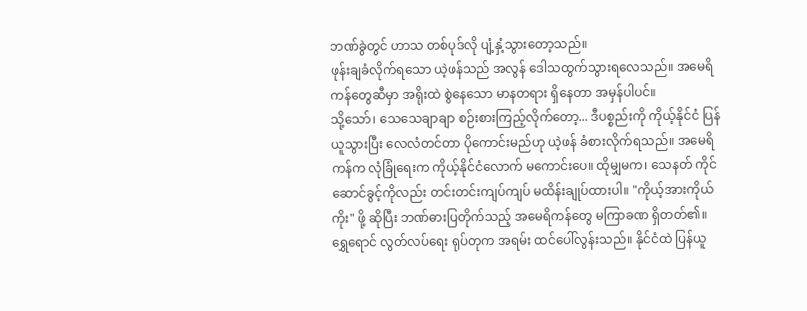ဘဏ်ခွဲတွင် ဟာသ တစ်ပုဒ်လို ပျံ့နှံ့သွားတော့သည်။
ဖုန်းချခံလိုက်ရသော ယဲ့ဖန်သည် အလွန် ဒေါသထွက်သွားရလေသည်။ အမေရိကန်တွေဆီမှာ အရိုးထဲ စွဲနေသော မာနတရား ရှိနေတာ အမှန်ပါပင်။
သို့သော်၊ သေသေချာချာ စဉ်းစားကြည့်လိုက်တော့... ဒီပစ္စည်းကို ကိုယ့်နိုင်ငံ ပြန်ယူသွားပြီး လေလံတင်တာ ပိုကောင်းမည်ဟု ယဲ့ဖန် ခံစားလိုက်ရသည်။ အမေရိကန်က လုံခြုံရေးက ကိုယ့်နိုင်ငံလောက် မကောင်းပေ။ ထိုမျှမက၊ သေနတ် ကိုင်ဆောင်ခွင့်ကိုလည်း တင်းတင်းကျပ်ကျပ် မထိန်းချုပ်ထားပါ။ "ကိုယ့်အားကိုယ်ကိုး" ဖို့ ဆိုပြီး ဘဏ်ဓားပြတိုက်သည့် အမေရိကန်တွေ မကြာခဏ ရှိတတ်၏။
ရွှေရောင် လွတ်လပ်ရေး ရုပ်တုက အရမ်း ထင်ပေါ်လွန်းသည်။ နိုင်ငံထဲ ပြန်ယူ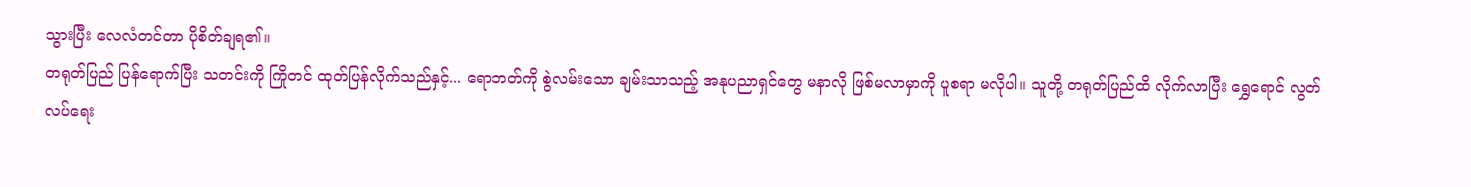သွားပြီး လေလံတင်တာ ပိုစိတ်ချရ၏။
တရုတ်ပြည် ပြန်ရောက်ပြီး သတင်းကို ကြိုတင် ထုတ်ပြန်လိုက်သည်နှင့်... ရောဘတ်ကို စွဲလမ်းသော ချမ်းသာသည့် အနုပညာရှင်တွေ မနာလို ဖြစ်မလာမှာကို ပူစရာ မလိုပါ။ သူတို့ တရုတ်ပြည်ထိ လိုက်လာပြီး ရွှေရောင် လွတ်လပ်ရေး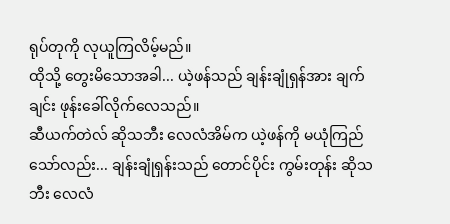ရုပ်တုကို လုယူကြလိမ့်မည်။
ထိုသို့ တွေးမိသောအခါ... ယဲ့ဖန်သည် ချန်းချုံရှန်အား ချက်ချင်း ဖုန်းခေါ်လိုက်လေသည်။
ဆီယက်တဲလ် ဆိုသဘီး လေလံအိမ်က ယဲ့ဖန်ကို မယုံကြည်သော်လည်း... ချန်းချုံရှန်းသည် တောင်ပိုင်း ကွမ်းတုန်း ဆိုသဘီး လေလံ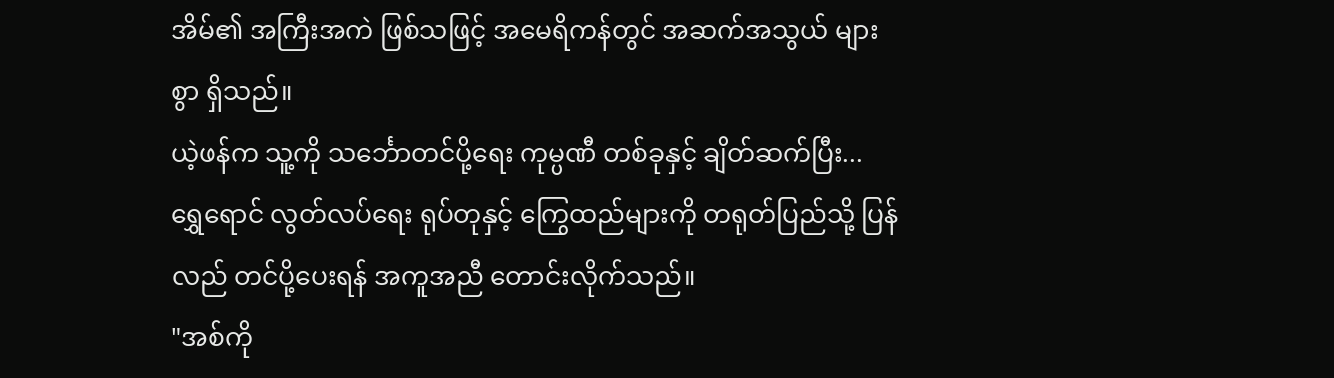အိမ်၏ အကြီးအကဲ ဖြစ်သဖြင့် အမေရိကန်တွင် အဆက်အသွယ် များစွာ ရှိသည်။
ယဲ့ဖန်က သူ့ကို သင်္ဘောတင်ပို့ရေး ကုမ္ပဏီ တစ်ခုနှင့် ချိတ်ဆက်ပြီး... ရွှေရောင် လွတ်လပ်ရေး ရုပ်တုနှင့် ကြွေထည်များကို တရုတ်ပြည်သို့ ပြန်လည် တင်ပို့ပေးရန် အကူအညီ တောင်းလိုက်သည်။
"အစ်ကို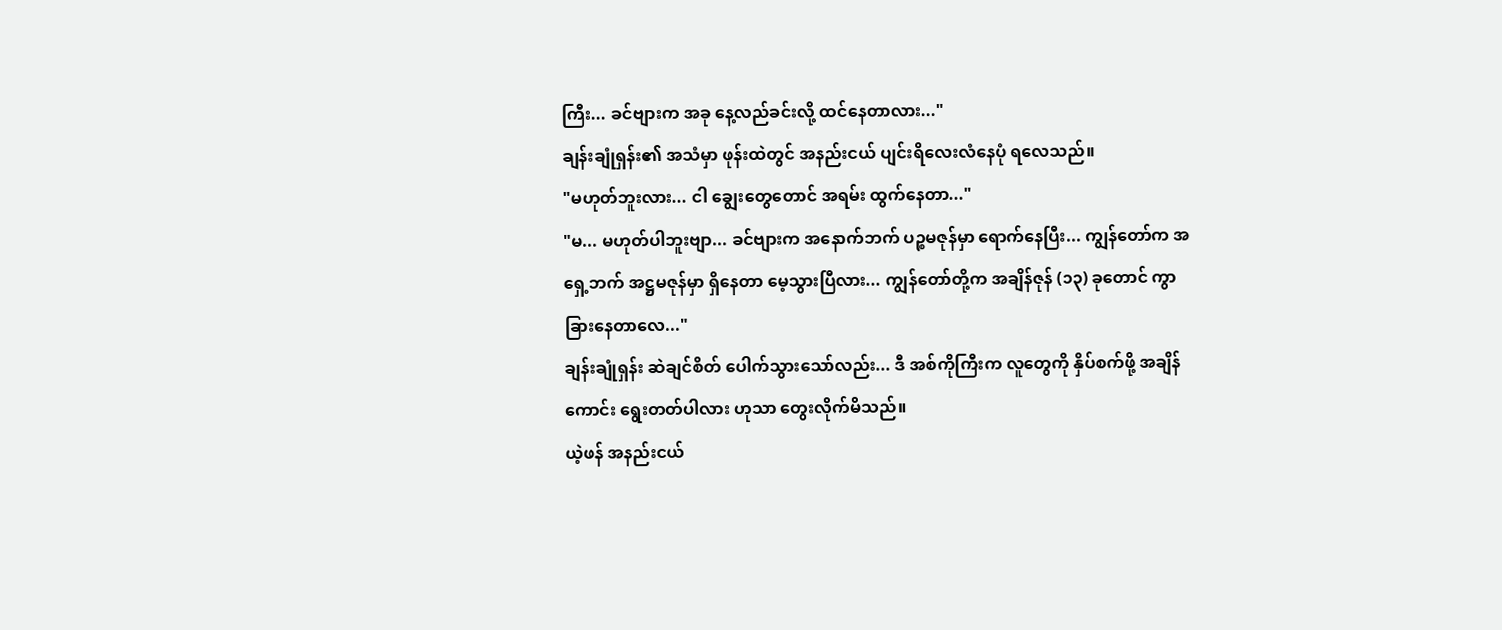ကြီး... ခင်ဗျားက အခု နေ့လည်ခင်းလို့ ထင်နေတာလား..."
ချန်းချုံရှန်း၏ အသံမှာ ဖုန်းထဲတွင် အနည်းငယ် ပျင်းရိလေးလံနေပုံ ရလေသည်။
"မဟုတ်ဘူးလား... ငါ ချွေးတွေတောင် အရမ်း ထွက်နေတာ..."
"မ... မဟုတ်ပါဘူးဗျာ... ခင်ဗျားက အနောက်ဘက် ပဉ္စမဇုန်မှာ ရောက်နေပြီး... ကျွန်တော်က အရှေ့ဘက် အဋ္ဌမဇုန်မှာ ရှိနေတာ မေ့သွားပြီလား... ကျွန်တော်တို့က အချိန်ဇုန် (၁၃) ခုတောင် ကွာခြားနေတာလေ..."
ချန်းချုံရှန်း ဆဲချင်စိတ် ပေါက်သွားသော်လည်း... ဒီ အစ်ကိုကြီးက လူတွေကို နှိပ်စက်ဖို့ အချိန်ကောင်း ရွေးတတ်ပါလား ဟုသာ တွေးလိုက်မိသည်။
ယဲ့ဖန် အနည်းငယ်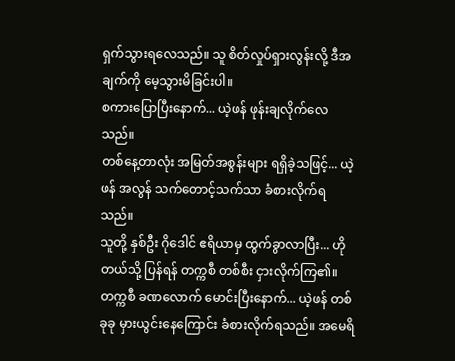ရှက်သွားရလေသည်။ သူ စိတ်လှုပ်ရှားလွန်းလို့ ဒီအချက်ကို မေ့သွားမိခြင်းပါ။
စကားပြောပြီးနောက်... ယဲ့ဖန် ဖုန်းချလိုက်လေသည်။
တစ်နေ့တာလုံး အမြတ်အစွန်းများ ရရှိခဲ့သဖြင့်... ယဲ့ဖန် အလွန် သက်တောင့်သက်သာ ခံစားလိုက်ရသည်။
သူတို့ နှစ်ဦး ဂိုဒေါင် ဧရိယာမှ ထွက်ခွာလာပြီး... ဟိုတယ်သို့ ပြန်ရန် တက္ကစီ တစ်စီး ငှားလိုက်ကြ၏။
တက္ကစီ ခဏလောက် မောင်းပြီးနောက်... ယဲ့ဖန် တစ်ခုခု မှားယွင်းနေကြောင်း ခံစားလိုက်ရသည်။ အမေရိ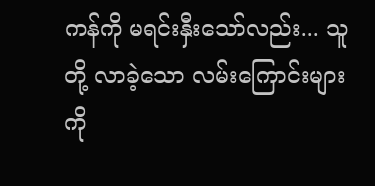ကန်ကို မရင်းနှီးသော်လည်း... သူတို့ လာခဲ့သော လမ်းကြောင်းများကို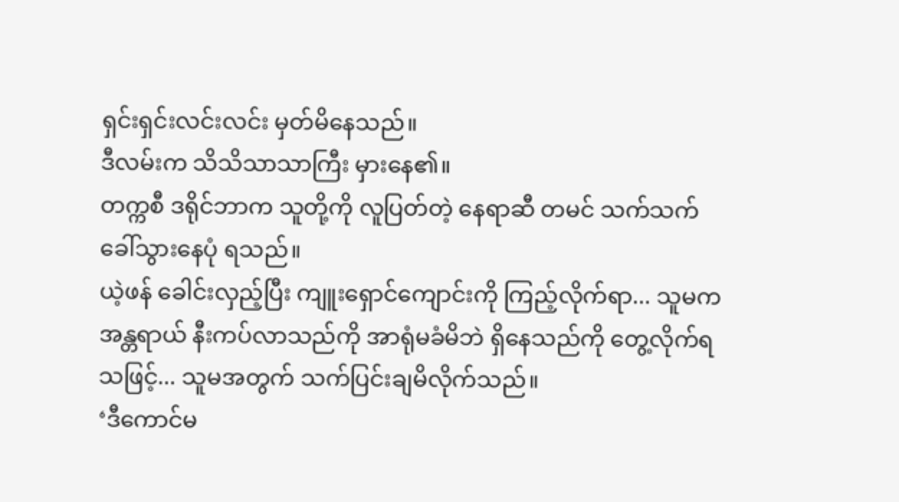ရှင်းရှင်းလင်းလင်း မှတ်မိနေသည်။
ဒီလမ်းက သိသိသာသာကြီး မှားနေ၏။
တက္ကစီ ဒရိုင်ဘာက သူတို့ကို လူပြတ်တဲ့ နေရာဆီ တမင် သက်သက် ခေါ်သွားနေပုံ ရသည်။
ယဲ့ဖန် ခေါင်းလှည့်ပြီး ကျူးရှောင်ကျောင်းကို ကြည့်လိုက်ရာ... သူမက အန္တရာယ် နီးကပ်လာသည်ကို အာရုံမခံမိဘဲ ရှိနေသည်ကို တွေ့လိုက်ရသဖြင့်... သူမအတွက် သက်ပြင်းချမိလိုက်သည်။
‘ဒီကောင်မ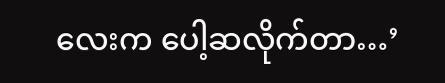လေးက ပေါ့ဆလိုက်တာ…’